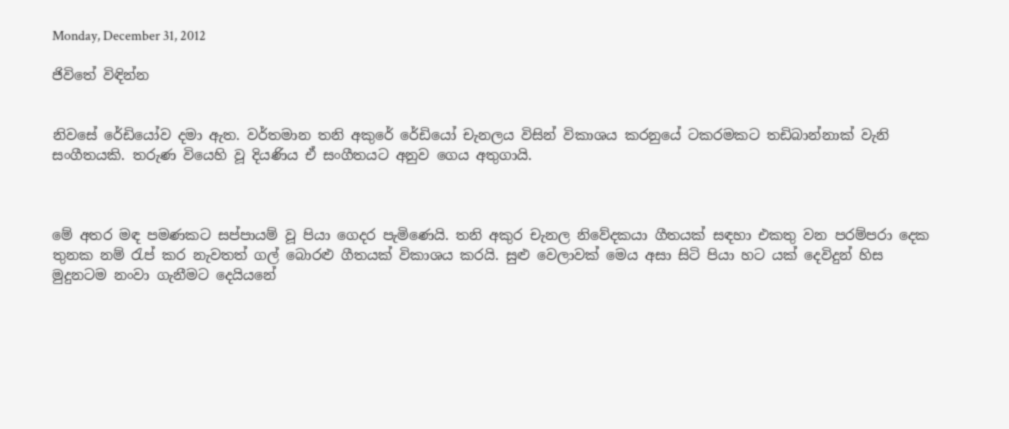Monday, December 31, 2012

ජිවිතේ විඳින්න


නිවසේ රේඩියෝව දමා ඇත. වර්තමාන තනි අකුරේ රේඩියෝ චැනලය විසින් විකාශය කරනුයේ ටකරමකට තඩිබාන්නාක් වැනි සංගීතයකි. තරුණ වියෙහි වූ දියණිය ඒ සංගීතයට අනුව ගෙය අතුගායි.



මේ අතර මඳ පමණකට සප්පායම් වූ පියා ගෙදර පැමිණෙයි. තනි අකුර චැනල නිවේදකයා ගීතයක් සඳහා එකතු වන පරම්පරා දෙක තුනක නම් රැප් කර නැවතත් ගල් බොරළු ගීතයක් විකාශය කරයි. සුළු වෙලාවක් මෙය අසා සිටි පියා හට යක් දෙවිදුන් හිස මුදුනටම නංවා ගැනීමට දෙයියනේ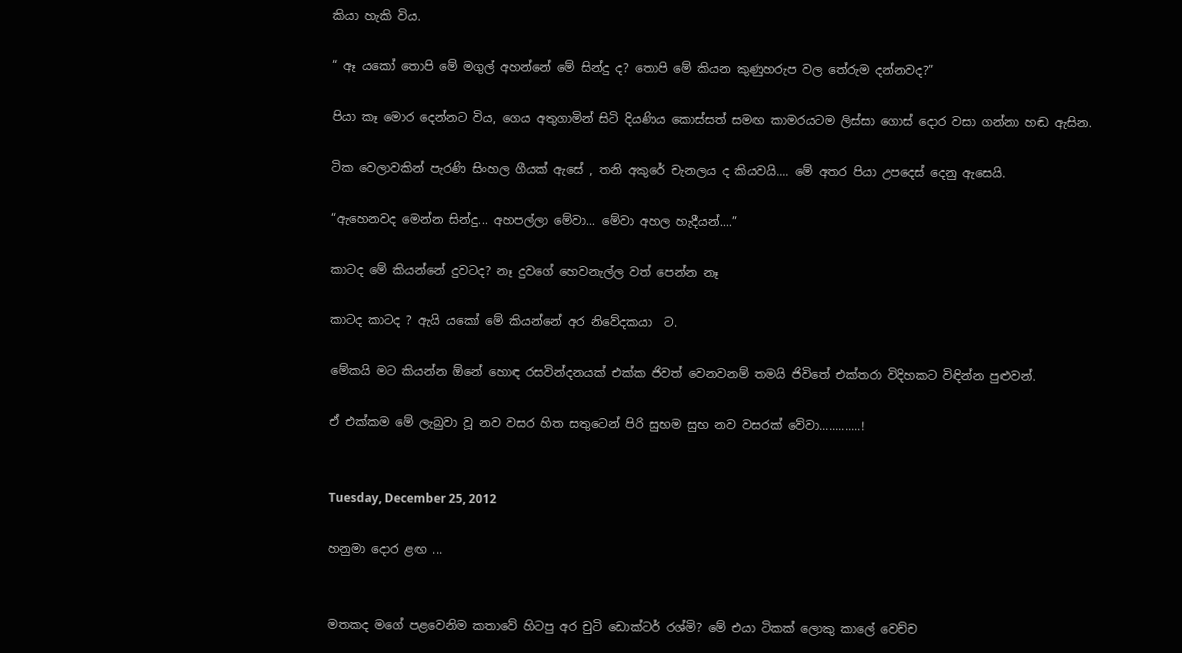කියා හැකි විය.

“ ඈ යකෝ තොපි මේ මගුල් අහන්නේ මේ සින්දු ද? තොපි මේ කියන කුණුහරුප වල තේරුම දන්නවද?”

පියා කෑ මොර දෙන්නට විය, ගෙය අතුගාමින් සිටි දියණිය කොස්සත් සමඟ කාමරයටම ලිස්සා ගොස් දොර වසා ගන්නා හඬ ඇසින.

ටික වෙලාවකින් පැරණි සිංහල ගීයක් ඇසේ , තනි අකුරේ චැනලය ද කියවයි.... මේ අතර පියා උපදෙස් දෙනු ඇසෙයි.

“ඇහෙනවද මෙන්න සින්දු... අහපල්ලා මේවා... මේවා අහල හැදීයන්....”

කාටද මේ කියන්නේ දුවටද? නෑ දුවගේ හෙවනැල්ල වත් පෙන්න නෑ

කාටද කාටද ? ඇයි යකෝ මේ කියන්නේ අර නිවේදකයා  ට.

මේකයි මට කියන්න ඕනේ හොඳ රසවින්දනයක් එක්ක ජිවත් වෙනවනම් තමයි ජිවිතේ එක්තරා විදිහකට විඳින්න පුළුවන්.

ඒ එක්කම මේ ලැබුවා වූ නව වසර හිත සතුටෙන් පිරි සුභම සුභ නව වසරක් වේවා.............!


Tuesday, December 25, 2012

හනුමා දොර ළඟ ...


මතකද මගේ පළවෙනිම කතාවේ හිටපු අර චුටි ඩොක්ටර් රශ්මි? මේ එයා ටිකක් ලොකු කාලේ වෙච්ච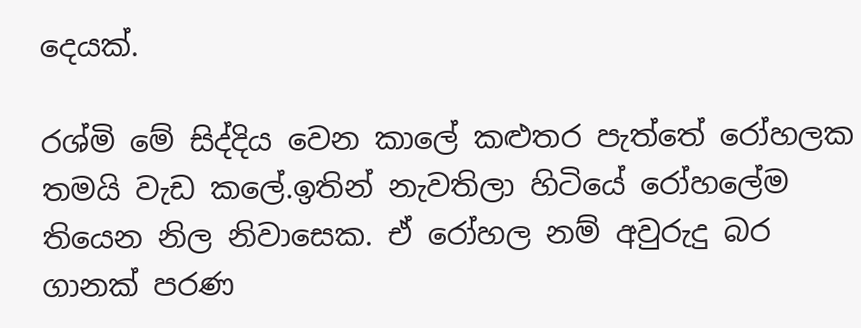දෙයක්.

රශ්මි මේ සිද්දිය වෙන කාලේ කළුතර පැත්තේ රෝහලක තමයි වැඩ කලේ.ඉතින් නැවතිලා හිටියේ රෝහලේම තියෙන නිල නිවාසෙක. ඒ රෝහල නම් අවුරුදු බර ගානක් පරණ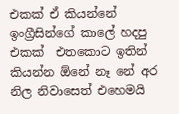එකක් ඒ කියන්නේ ඉංග්‍රීසින්ගේ කාලේ හදපු එකක්  එතකොට ඉතින් කියන්න ඕනේ නෑ නේ අර නිල නිවාසෙත් එහෙමයි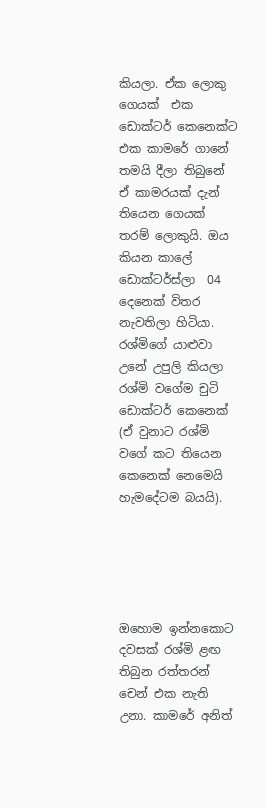කියලා. ඒක ලොකු ගෙයක්  එක ඩොක්ටර් කෙනෙක්ට එක කාමරේ ගානේ තමයි දීලා තිබුනේ ඒ කාමරයක් දැන් තියෙන ගෙයක් තරම් ලොකුයි. ඔය කියන කාලේ ඩොක්ටර්ස්ලා  04 දෙනෙක් විතර නැවතිලා හිටියා. රශ්මිගේ යාළුවා උනේ උපුලි කියලා රශ්මි වගේම චුටි ඩොක්ටර් කෙනෙක් (ඒ වුනාට රශ්මි වගේ කට තියෙන කෙනෙක් නෙමෙයි හැමදේටම බයයි).





ඔහොම ඉන්නකොට දවසක් රශ්මි ළඟ තිබුන රත්තරන් චෙන් එක නැති උනා. කාමරේ අනිත්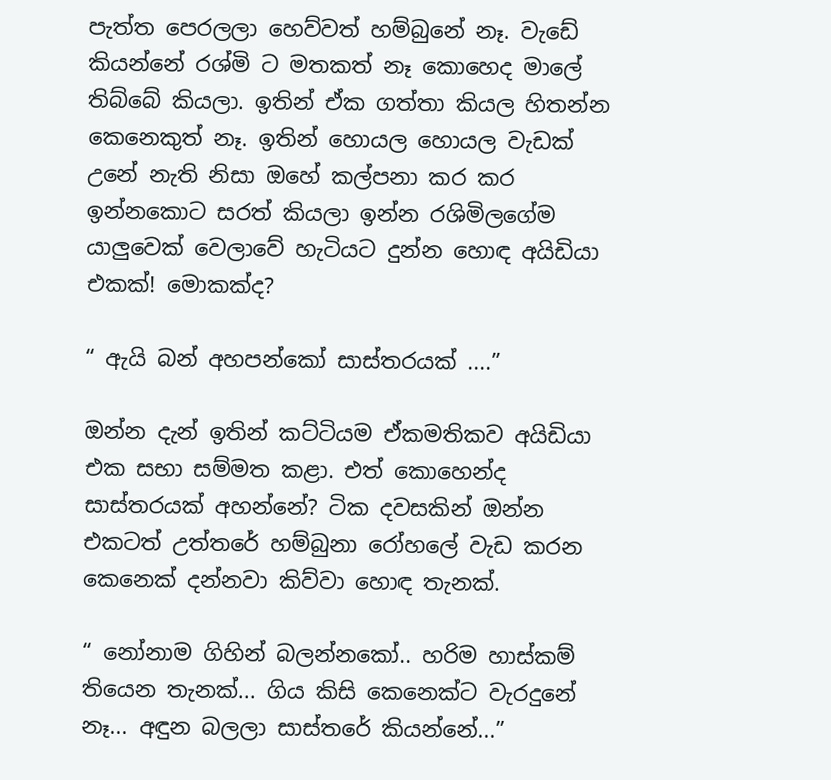පැත්ත පෙරලලා හෙව්වත් හම්බුනේ නෑ. වැඩේ කියන්නේ රශ්මි ට මතකත් නෑ කොහෙද මාලේ තිබ්බේ කියලා. ඉතින් ඒක ගත්තා කියල හිතන්න කෙනෙකුත් නෑ. ඉතින් හොයල හොයල වැඩක් උනේ නැති නිසා ඔහේ කල්පනා කර කර ඉන්නකොට සරත් කියලා ඉන්න රශිමිලගේම යාලුවෙක් වෙලාවේ හැටියට දුන්න හොඳ අයිඩියා එකක්! මොකක්ද?

“ ඇයි බන් අහපන්කෝ සාස්තරයක් ....”

ඔන්න දැන් ඉතින් කට්ටියම ඒකමතිකව අයිඩියා එක සභා සම්මත කළා. එත් කොහෙන්ද සාස්තරයක් අහන්නේ? ටික දවසකින් ඔන්න එකටත් උත්තරේ හම්බුනා රෝහලේ වැඩ කරන කෙනෙක් දන්නවා කිව්වා හොඳ තැනක්.

“ නෝනාම ගිහින් බලන්නකෝ.. හරිම හාස්කම් තියෙන තැනක්... ගිය කිසි කෙනෙක්ට වැරදුනේ නෑ... අඳුන බලලා සාස්තරේ කියන්නේ...”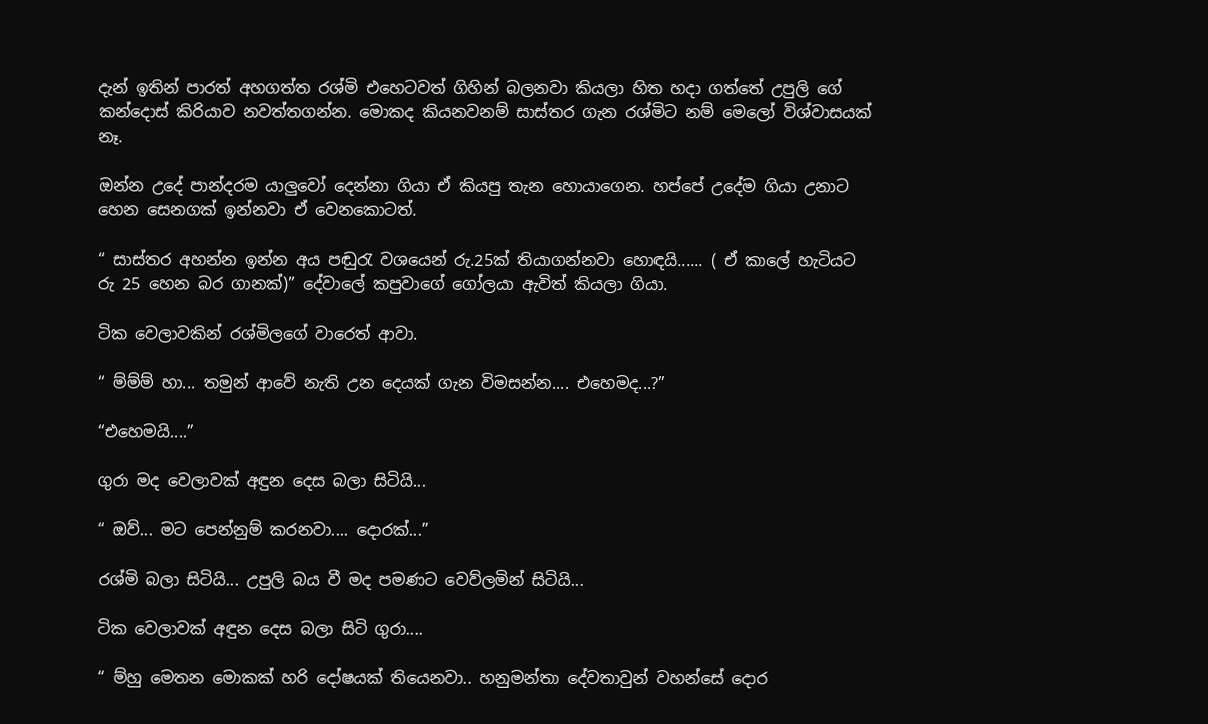දැන් ඉතින් පාරත් අහගත්ත රශ්මි එහෙටවත් ගිහින් බලනවා කියලා හිත හදා ගත්තේ උපුලි ගේ කන්දොස් කිරියාව නවත්තගන්න. මොකද කියනවනම් සාස්තර ගැන රශ්මිට නම් මෙලෝ විශ්වාසයක් නෑ.

ඔන්න උදේ පාන්දරම යාලුවෝ දෙන්නා ගියා ඒ කියපු තැන හොයාගෙන. හප්පේ උදේම ගියා උනාට හෙන සෙනගක් ඉන්නවා ඒ වෙනකොටත්.

“ සාස්තර අහන්න ඉන්න අය පඬුරැ වශයෙන් රු.25ක් තියාගන්නවා හොඳයි...... ( ඒ කාලේ හැටියට රු 25 හෙන බර ගානක්)” දේවාලේ කපුවාගේ ගෝලයා ඇවිත් කියලා ගියා.

ටික වෙලාවකින් රශ්මිලගේ වාරෙත් ආවා.

“ ම්ම්ම් හා... තමුන් ආවේ නැති උන දෙයක් ගැන විමසන්න.... එහෙමද...?”

“එහෙමයි....”

ගුරා මද වෙලාවක් අඳුන දෙස බලා සිටියි...

“ ඔව්... මට පෙන්නුම් කරනවා.... දොරක්...”

රශ්මි බලා සිටියි... උපුලි බය වී මද පමණට වෙව්ලමින් සිටියි...

ටික වෙලාවක් අඳුන දෙස බලා සිටි ගුරා....

“ ම්හු මෙතන මොකක් හරි දෝෂයක් තියෙනවා.. හනුමන්තා දේවතාවුන් වහන්සේ දොර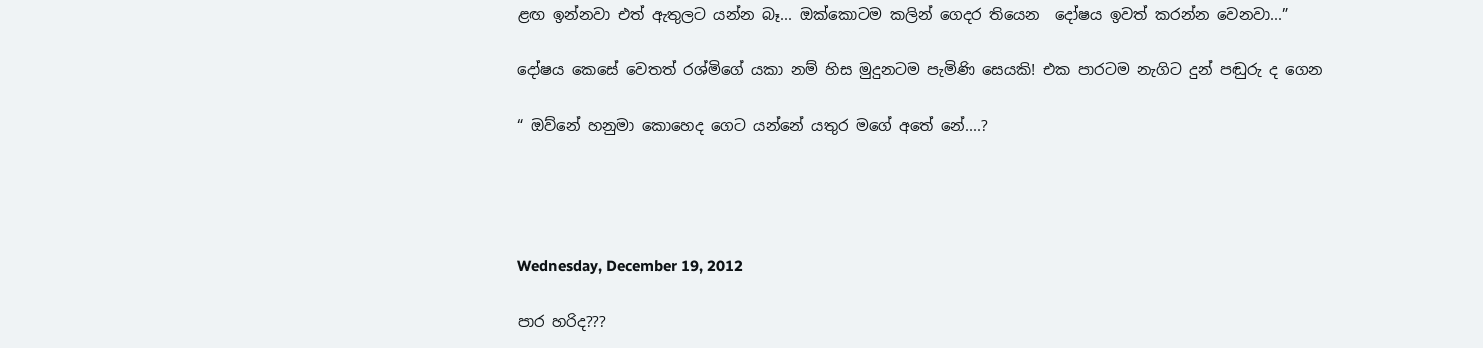ළඟ ඉන්නවා එත් ඇතුලට යන්න බෑ... ඔක්කොටම කලින් ගෙදර තියෙන  දෝෂය ඉවත් කරන්න වෙනවා...”

දෝෂය කෙසේ වෙතත් රශ්මිගේ යකා නම් හිස මුදුනටම පැමිණි සෙයකි! එක පාරටම නැගිට දුන් පඬුරු ද ගෙන

“ ඔව්නේ හනුමා කොහෙද ගෙට යන්නේ යතුර මගේ අතේ නේ....?




Wednesday, December 19, 2012

පාර හරිද???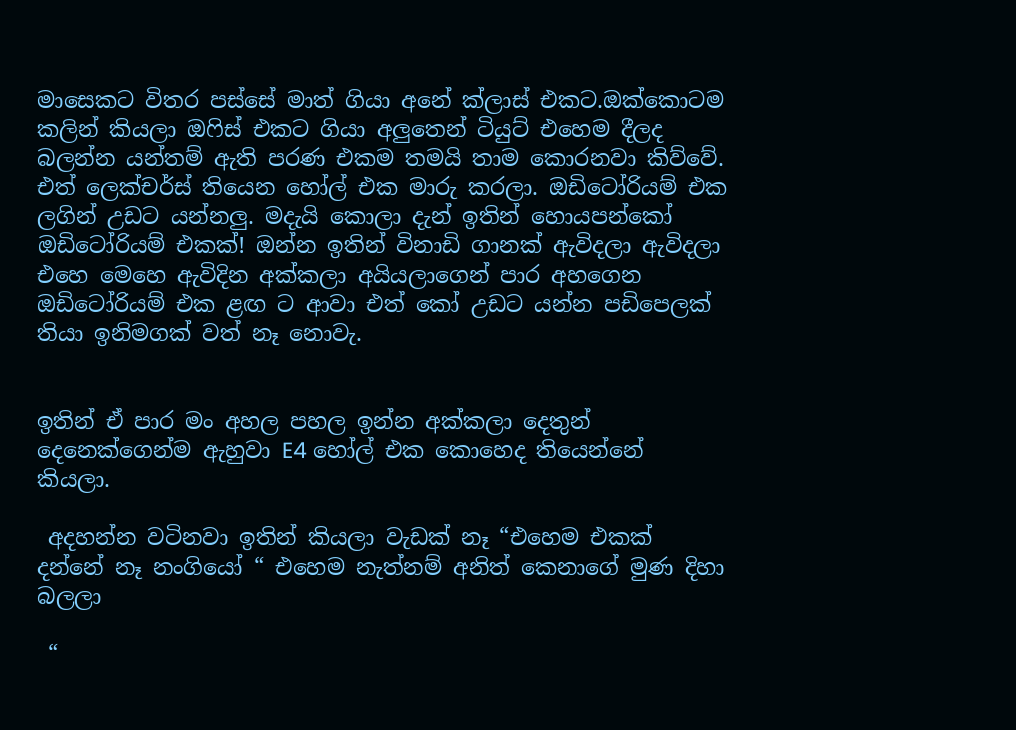මාසෙකට විතර පස්සේ මාත් ගියා අනේ ක්ලාස් එකට.ඔක්කොටම කලින් කියලා ඔෆිස් එකට ගියා අලුතෙන් ටියුට් එහෙම දීලද බලන්න යන්තම් ඇති පරණ එකම තමයි තාම කොරනවා කිව්වේ. එත් ලෙක්චර්ස් තියෙන හෝල් එක මාරු කරලා. ඔඩිටෝරියම් එක ලගින් උඩට යන්නලු. මදැයි කොලා දැන් ඉතින් හොයපන්කෝ ඔඩිටෝරියම් එකක්! ඔන්න ඉතින් විනාඩි ගානක් ඇවිදලා ඇවිදලා එහෙ මෙහෙ ඇවිදින අක්කලා අයියලාගෙන් පාර අහගෙන ඔඩිටෝරියම් එක ළඟ ට ආවා එත් කෝ උඩට යන්න පඩිපෙලක් තියා ඉනිමගක් වත් නෑ නොවැ.


ඉතින් ඒ පාර මං අහල පහල ඉන්න අක්කලා දෙතුන් දෙනෙක්ගෙන්ම ඇහුවා E4 හෝල් එක කොහෙද තියෙන්නේ කියලා.

 අදහන්න වටිනවා ඉතින් කියලා වැඩක් නෑ “එහෙම එකක් දන්නේ නෑ නංගියෝ “ එහෙම නැත්නම් අනිත් කෙනාගේ මුණ දිහා බලලා

 “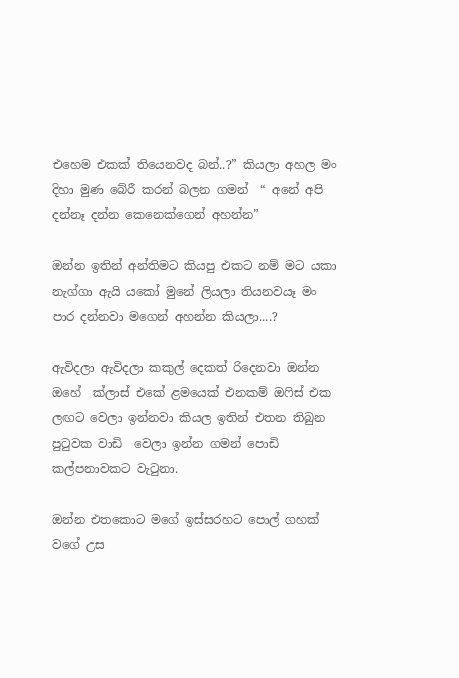එහෙම එකක් තියෙනවද බන්..?” කියලා අහල මං දිහා මුණ බේරී කරන් බලන ගමන්  “ අනේ අපි දන්නෑ දන්න කෙනෙක්ගෙන් අහන්න”

ඔන්න ඉතින් අන්තිමට කියපු එකට නම් මට යකා නැග්ගා ඇයි යකෝ මුනේ ලියලා තියනවයෑ මං පාර දන්නවා මගෙන් අහන්න කියලා....?

ඇවිදලා ඇවිදලා කකුල් දෙකත් රිදෙනවා ඔන්න ඔහේ  ක්ලාස් එකේ ළමයෙක් එනකම් ඔෆිස් එක ලඟට වෙලා ඉන්නවා කියල ඉතින් එතන තිබුන පුටුවක වාඩි  වෙලා ඉන්න ගමන් පොඩි කල්පනාවකට වැටුනා.

ඔන්න එතකොට මගේ ඉස්සරහට පොල් ගහක් වගේ උස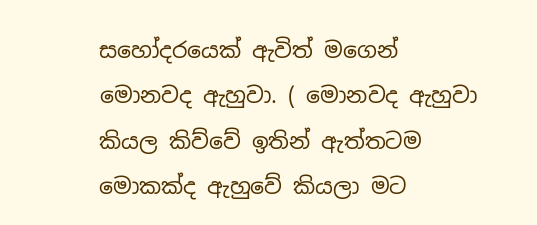සහෝදරයෙක් ඇවිත් මගෙන් මොනවද ඇහුවා. ( මොනවද ඇහුවා කියල කිව්වේ ඉතින් ඇත්තටම මොකක්ද ඇහුවේ කියලා මට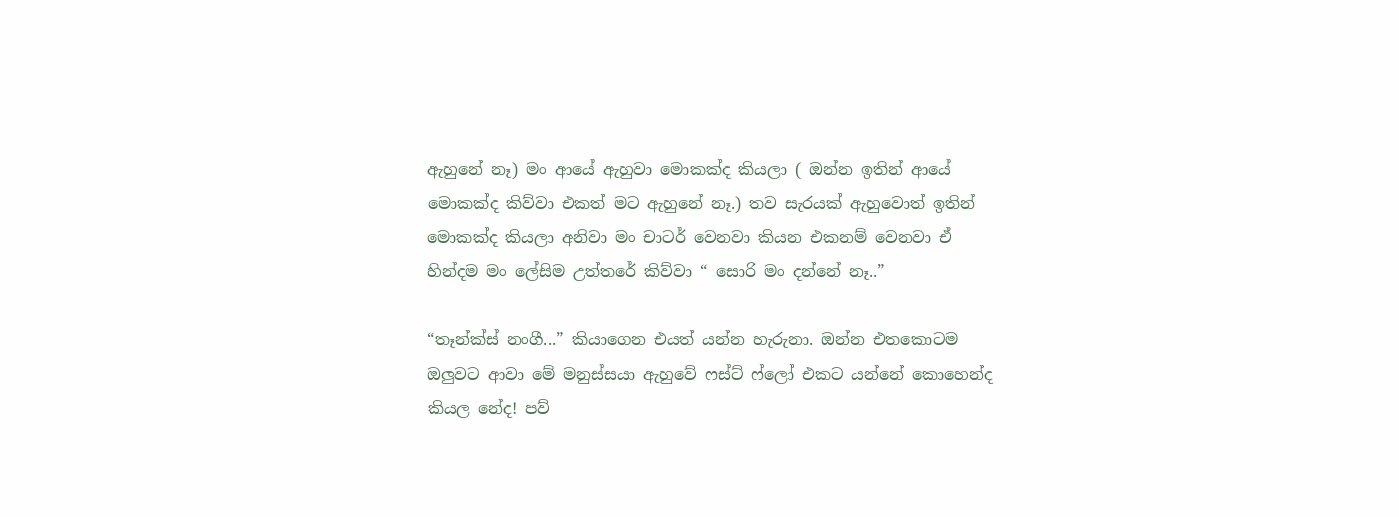ඇහුනේ නෑ) මං ආයේ ඇහුවා මොකක්ද කියලා ( ඔන්න ඉතින් ආයේ මොකක්ද කිව්වා එකත් මට ඇහුනේ නෑ.) තව සැරයක් ඇහුවොත් ඉතින් මොකක්ද කියලා අනිවා මං චාටර් වෙනවා කියන එකනම් වෙනවා ඒ හින්දම මං ලේසිම උත්තරේ කිව්වා “ සොරි මං දන්නේ නෑ..”

“තෑන්ක්ස් නංගී...” කියාගෙන එයත් යන්න හැරුනා. ඔන්න එතකොටම ඔලුවට ආවා මේ මනුස්සයා ඇහුවේ ෆස්ට් ෆ්ලෝ එකට යන්නේ කොහෙන්ද කියල නේද! පව්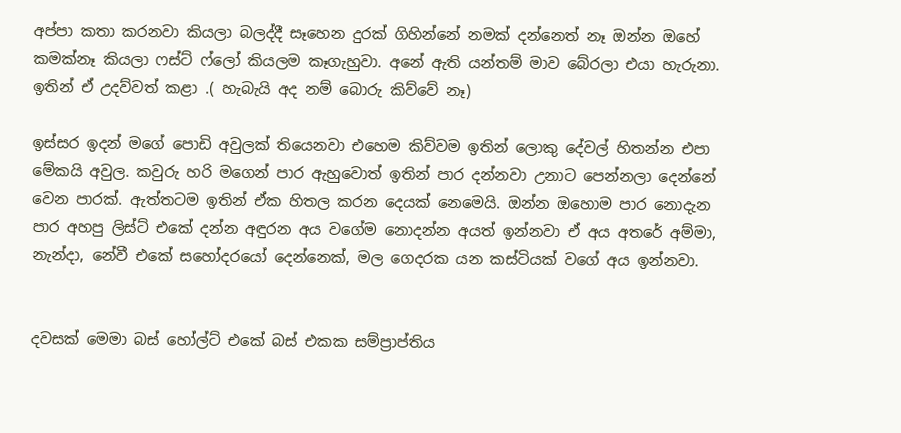අප්පා කතා කරනවා කියලා බලද්දී සෑහෙන දුරක් ගිහින්නේ නමක් දන්නෙත් නෑ ඔන්න ඔහේ කමක්නෑ කියලා ෆස්ට් ෆ්ලෝ කියලම කෑගැහුවා. අනේ ඇති යන්තම් මාව බේරලා එයා හැරුනා. ඉතින් ඒ උදව්වත් කළා .( හැබැයි අද නම් බොරු කිව්වේ නෑ)

ඉස්සර ඉදන් මගේ පොඩි අවුලක් තියෙනවා එහෙම කිව්වම ඉතින් ලොකු දේවල් හිතන්න එපා මේකයි අවුල. කවුරු හරි මගෙන් පාර ඇහුවොත් ඉතින් පාර දන්නවා උනාට පෙන්නලා දෙන්නේ වෙන පාරක්. ඇත්තටම ඉතින් ඒක හිතල කරන දෙයක් නෙමෙයි. ඔන්න ඔහොම පාර නොදැන පාර අහපු ලිස්ට් එකේ දන්න අඳුරන අය වගේම නොදන්න අයත් ඉන්නවා ඒ අය අතරේ අම්මා, නැන්දා, නේවී එකේ සහෝදරයෝ දෙන්නෙක්, මල ගෙදරක යන කස්ටියක් වගේ අය ඉන්නවා.


දවසක් මෙමා බස් හෝල්ට් එකේ බස් එකක සම්ප්‍රාප්තිය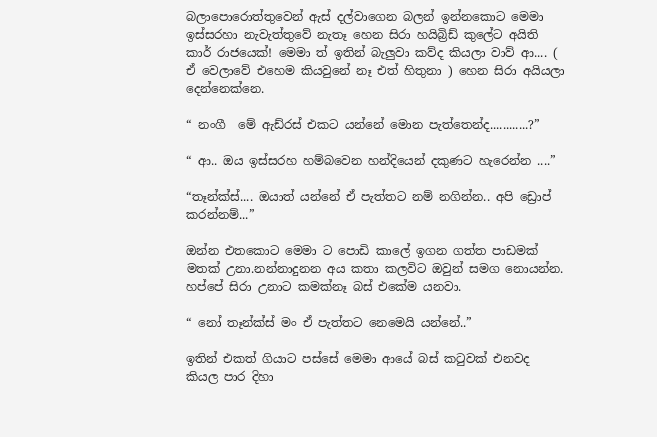බලාපොරොත්තුවෙන් ඇස් දල්වාගෙන බලන් ඉන්නකොට මෙමා ඉස්සරහා නැවැත්තුවේ නැතෑ හෙන සිරා හයිබ්‍රිඩ් කුලේට අයිති කාර් රාජයෙක්! මෙමා ත් ඉතින් බැලුවා කව්ද කියලා වාව් ආ.... ( ඒ වෙලාවේ එහෙම කියවුනේ නෑ එත් හිතුනා ) හෙන සිරා අයියලා දෙන්නෙක්නෙ.

“ නංගී  මේ ඇඩ්රස් එකට යන්නේ මොන පැත්තෙන්ද............?”

“ ආ.. ඔය ඉස්සරහ හම්බවෙන හන්දියෙන් දකුණට හැරෙන්න ....”

“තෑන්ක්ස්.... ඔයාත් යන්නේ ඒ පැත්තට නම් නගින්න.. අපි ඩ්‍රොප් කරන්නම්...”

ඔන්න එතකොට මෙමා ට පොඩි කාලේ ඉගන ගත්ත පාඩමක් මතක් උනා.නන්නාදුනන අය කතා කලවිට ඔවුන් සමග නොයන්න. හප්පේ සිරා උනාට කමක්නෑ බස් එකේම යනවා.

“ නෝ තෑන්ක්ස් මං ඒ පැත්තට නෙමෙයි යන්නේ..”

ඉතින් එකත් ගියාට පස්සේ මෙමා ආයේ බස් කටුවක් එනවද කියල පාර දිහා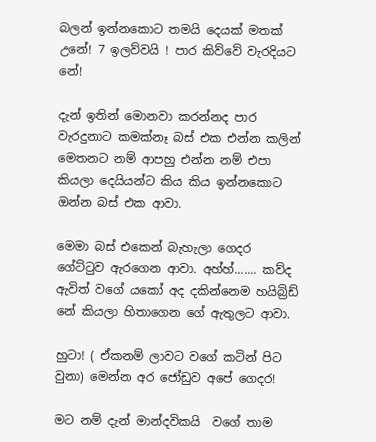බලන් ඉන්නකොට තමයි දෙයක් මතක් උනේ! 7 ඉලව්වයි ! පාර කිව්වේ වැරදියට නේ!

දැන් ඉතින් මොනවා කරන්නද පාර වැරදුනාට කමක්නෑ බස් එක එන්න කලින් මෙතනට නම් ආපහු එන්න නම් එපා කියලා දෙයියන්ට කිය කිය ඉන්නකොට ඔන්න බස් එක ආවා.

මෙමා බස් එකෙන් බැහැලා ගෙදර ගේට්ටුව ඇරගෙන ආවා. අහ්හ්....... කව්ද ඇවිත් වගේ යකෝ අද දකින්නෙම හයිබ්‍රිඩ් නේ කියලා හිතාගෙන ගේ ඇතුලට ආවා.

හුටා! ( ඒකනම් ලාවට වගේ කටින් පිට වුනා) මෙන්න අර ජෝඩුව අපේ ගෙදර!

මට නම් දැන් මාන්දවිකයි  වගේ තාම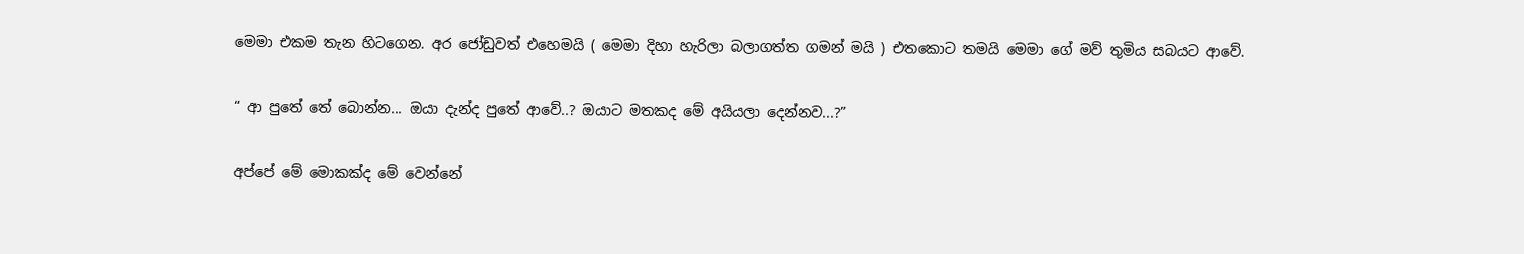මෙමා එකම තැන හිටගෙන. අර ජෝඩුවත් එහෙමයි ( මෙමා දිහා හැරිලා බලාගත්ත ගමන් මයි ) එතකොට තමයි මෙමා ගේ මව් තුමිය සබයට ආවේ.

“ ආ පුතේ තේ බොන්න... ඔයා දැන්ද පුතේ ආවේ..? ඔයාට මතකද මේ අයියලා දෙන්නව...?”

අප්පේ මේ මොකක්ද මේ වෙන්නේ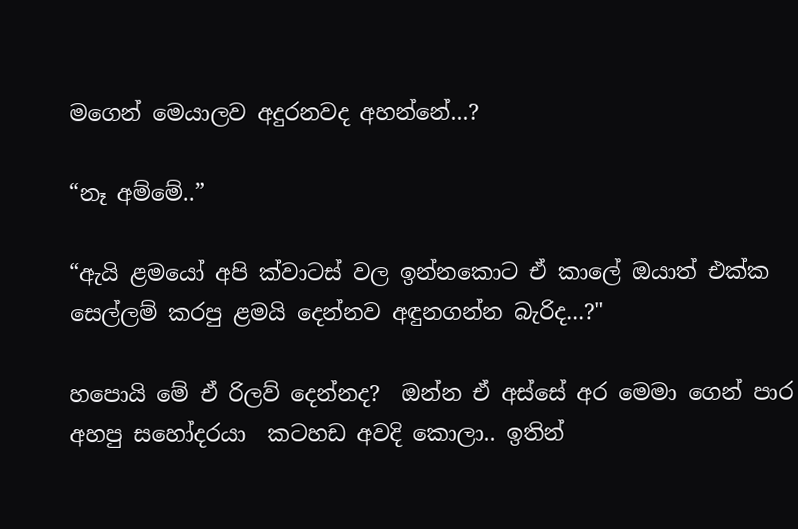මගෙන් මෙයාලව අදුරනවද අහන්නේ...?

“නෑ අම්මේ..”

“ඇයි ළමයෝ අපි ක්වාටස් වල ඉන්නකොට ඒ කාලේ ඔයාත් එක්ක සෙල්ලම් කරපු ළමයි දෙන්නව අඳුනගන්න බැරිද...?"

හපොයි මේ ඒ රිලව් දෙන්නද?  ඔන්න ඒ අස්සේ අර මෙමා ගෙන් පාර  අහපු සහෝදරයා  කටහඩ අවදි කොලා.. ඉතින්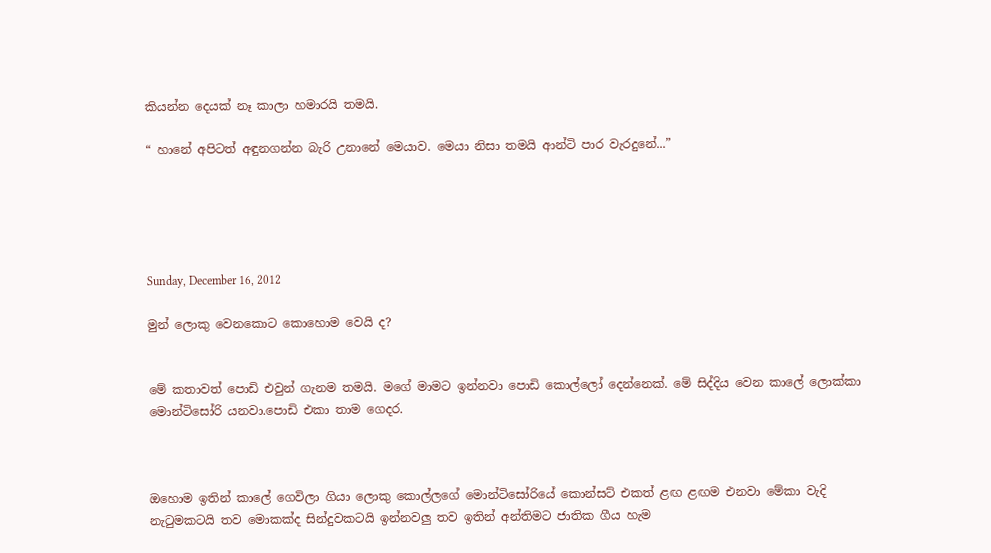කියන්න දෙයක් නෑ කාලා හමාරයි තමයි.

“ හානේ අපිටත් අඳුනගන්න බැරි උනානේ මෙයාව. මෙයා නිසා තමයි ආන්ටි පාර වැරදුනේ...”





Sunday, December 16, 2012

මුන් ලොකු වෙනකොට කොහොම වෙයි ද?


මේ කතාවත් පොඩි එවුන් ගැනම තමයි. මගේ මාමට ඉන්නවා පොඩි කොල්ලෝ දෙන්නෙක්. මේ සිද්දිය වෙන කාලේ ලොක්කා මොන්ටිසෝරි යනවා.පොඩි එකා තාම ගෙදර.



ඔහොම ඉතින් කාලේ ගෙවිලා ගියා ලොකු කොල්ලගේ මොන්ටිසෝරියේ කොන්සට් එකත් ළඟ ළඟම එනවා මේකා වැදි නැටුමකටයි තව මොකක්ද සින්දුවකටයි ඉන්නවලු තව ඉතින් අන්තිමට ජාතික ගීය හැම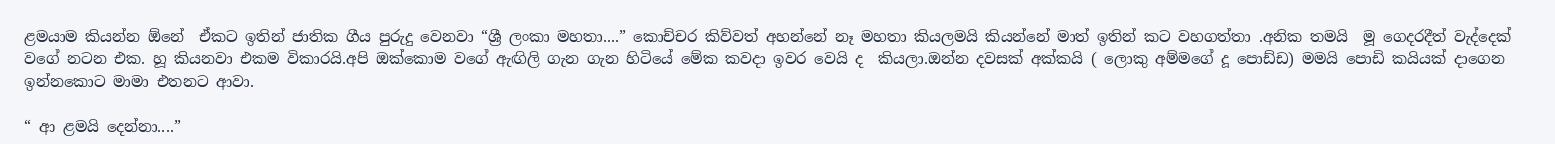ළමයාම කියන්න ඕනේ  ඒකට ඉතින් ජාතික ගීය පුරුදු වෙනවා “ශ්‍රී ලංකා මහතා....” කොච්චර කිව්වත් අහන්නේ නෑ මහතා කියලමයි කියන්නේ මාත් ඉතින් කට වහගත්තා .අනික තමයි  මූ ගෙදරදීත් වැද්දෙක් වගේ නටන එක. හූ කියනවා එකම විකාරයි.අපි ඔක්කොම වගේ ඇඟිලි ගැන ගැන හිටියේ මේක කවදා ඉවර වෙයි ද  කියලා.ඔන්න දවසක් අක්කයි ( ලොකු අම්මගේ දූ පොඩ්ඩ) මමයි පොඩි කයියක් දාගෙන ඉන්නකොට මාමා එතනට ආවා.

“ ආ ළමයි දෙන්නා....”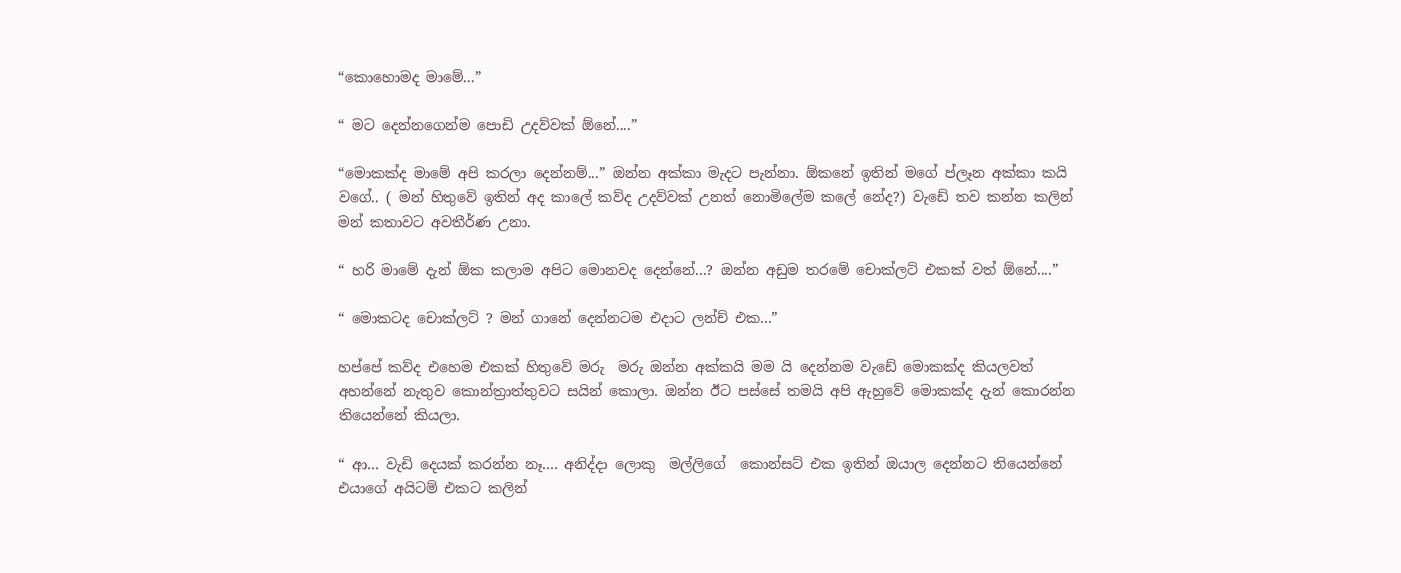“කොහොමද මාමේ...”

“ මට දෙන්නගෙන්ම පොඩි උදව්වක් ඕනේ....”

“මොකක්ද මාමේ අපි කරලා දෙන්නම්...” ඔන්න අක්කා මැදට පැන්නා. ඕකනේ ඉතින් මගේ ප්ලෑන අක්කා කයි වගේ.. ( මන් හිතුවේ ඉතින් අද කාලේ කව්ද උදව්වක් උනත් නොමිලේම කලේ නේද?) වැඩේ තව කන්න කලින් මන් කතාවට අවතීර්ණ උනා.

“ හරි මාමේ දැන් ඕක කලාම අපිට මොනවද දෙන්නේ...? ඔන්න අඩුම තරමේ චොක්ලට් එකක් වත් ඕනේ....”

“ මොකටද චොක්ලට් ? මන් ගානේ දෙන්නටම එදාට ලන්ච් එක...”

හප්පේ කව්ද එහෙම එකක් හිතුවේ මරු  මරු ඔන්න අක්කයි මම යි දෙන්නම වැඩේ මොකක්ද කියලවත් අහන්නේ නැතුව කොන්ත්‍රාත්තුවට සයින් කොලා. ඔන්න ඊට පස්සේ තමයි අපි ඇහුවේ මොකක්ද දැන් කොරන්න තියෙන්නේ කියලා.

“ ආ... වැඩි දෙයක් කරන්න නෑ.... අනිද්දා ලොකු  මල්ලිගේ  කොන්සට් එක ඉතින් ඔයාල දෙන්නට තියෙන්නේ එයාගේ අයිටම් එකට කලින්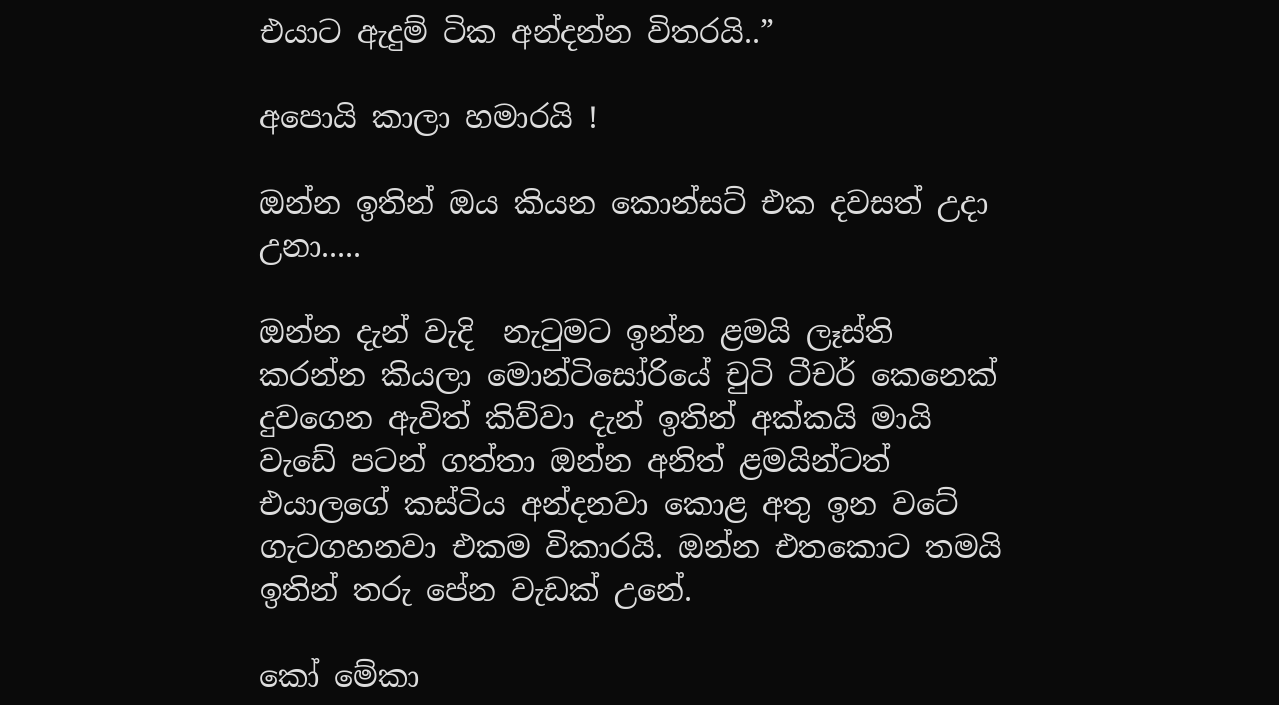එයාට ඇදුම් ටික අන්දන්න විතරයි..”

අපොයි කාලා හමාරයි !

ඔන්න ඉතින් ඔය කියන කොන්සට් එක දවසත් උදා උනා.....

ඔන්න දැන් වැදි  නැටුමට ඉන්න ළමයි ලෑස්ති කරන්න කියලා මොන්ටිසෝරියේ චුටි ටීචර් කෙනෙක් දුවගෙන ඇවිත් කිව්වා දැන් ඉතින් අක්කයි මායි වැඩේ පටන් ගත්තා ඔන්න අනිත් ළමයින්ටත් එයාලගේ කස්ටිය අන්දනවා කොළ අතු ඉන වටේ ගැටගහනවා එකම විකාරයි. ඔන්න එතකොට තමයි ඉතින් තරු පේන වැඩක් උනේ.

කෝ මේකා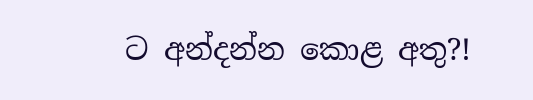ට අන්දන්න කොළ අතු?!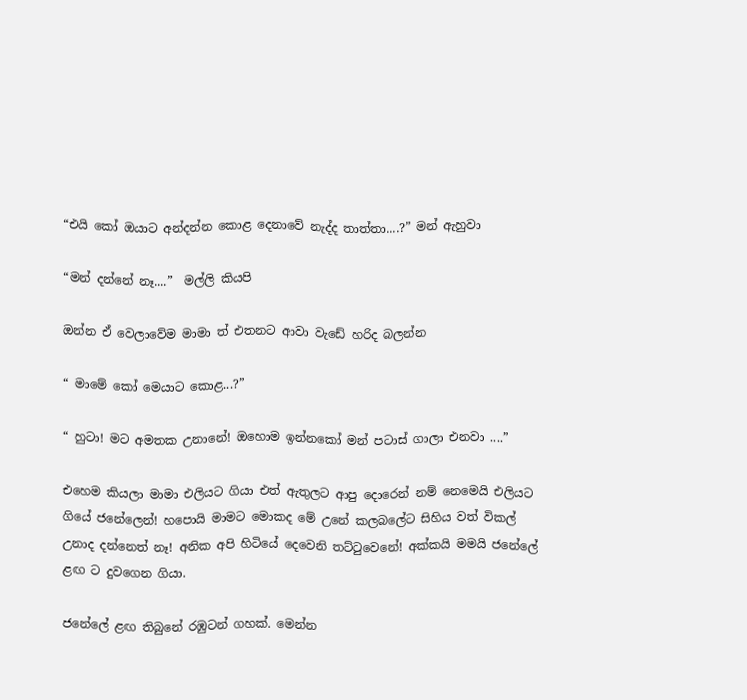“එයි කෝ ඔයාට අන්දන්න කොළ දෙනාවේ නැද්ද තාත්තා....?” මන් ඇහුවා

“මන් දන්නේ නෑ....”  මල්ලි කියපි

ඔන්න ඒ වෙලාවේම මාමා ත් එතනට ආවා වැඩේ හරිද බලන්න

“ මාමේ කෝ මෙයාට කොළ...?”

“ හුටා! මට අමතක උනානේ! ඔහොම ඉන්නකෝ මන් පටාස් ගාලා එනවා ....”

එහෙම කියලා මාමා එලියට ගියා එත් ඇතුලට ආපු දොරෙන් නම් නෙමෙයි එලියට ගියේ ජනේලෙන්! හපොයි මාමට මොකද මේ උනේ කලබලේට සිහිය වත් විකල් උනාද දන්නෙත් නෑ! අනික අපි හිටියේ දෙවෙනි තට්ටුවෙනේ! අක්කයි මමයි ජනේලේ ළඟ ට දුවගෙන ගියා.

ජනේලේ ළඟ තිබුනේ රඹුටන් ගහක්. මෙන්න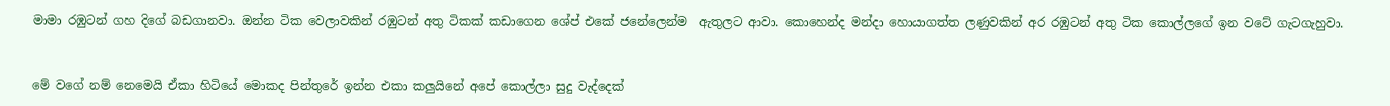මාමා රඹුටන් ගහ දිගේ බඩගානවා. ඔන්න ටික වෙලාවකින් රඹුටන් අතු ටිකක් කඩාගෙන ශේප් එකේ ජනේලෙන්ම  ඇතුලට ආවා. කොහෙන්ද මන්දා හොයාගත්ත ලණුවකින් අර රඹුටන් අතු ටික කොල්ලගේ ඉන වටේ ගැටගැහුවා.


මේ වගේ නම් නෙමෙයි ඒකා හිටියේ මොකද පින්තුරේ ඉන්න එකා කලුයිනේ අපේ කොල්ලා සුදු වැද්දෙක්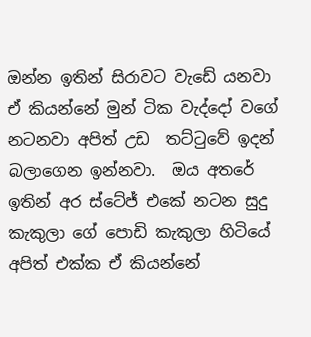ඔන්න ඉතින් සිරාවට වැඩේ යනවා ඒ කියන්නේ මුන් ටික වැද්දෝ වගේ නටනවා අපිත් උඩ  තට්ටුවේ ඉදන් බලාගෙන ඉන්නවා.  ඔය අතරේ ඉතින් අර ස්ටේජ් එකේ නටන සුදු කැකුලා ගේ පොඩි කැකුලා හිටියේ අපිත් එක්ක ඒ කියන්නේ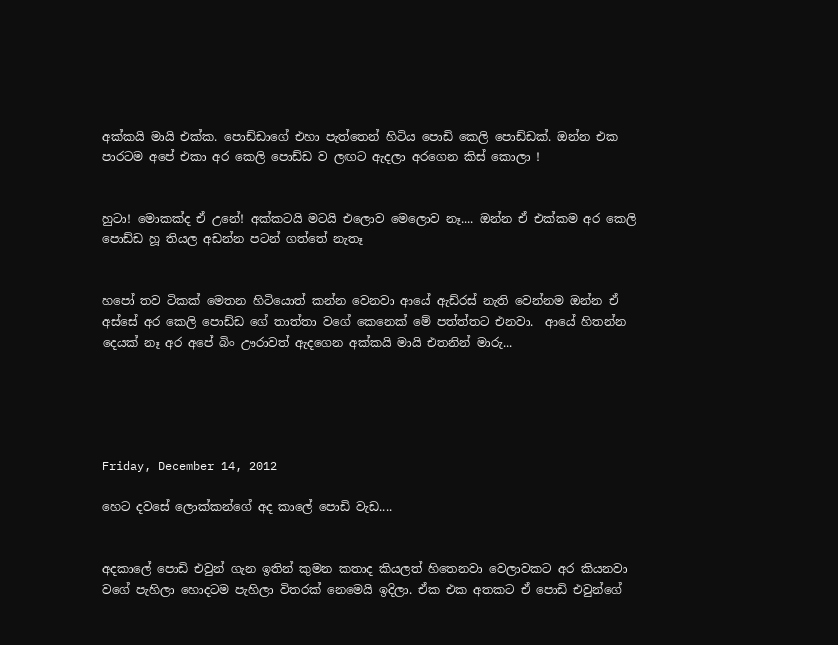අක්කයි මායි එක්ක. පොඩ්ඩාගේ එහා පැත්තෙන් හිටිය පොඩි කෙලි පොඩ්ඩක්. ඔන්න එක පාරටම අපේ එකා අර කෙලි පොඩ්ඩ ව ලඟට ඇදලා අරගෙන කිස් කොලා !


හුටා! මොකක්ද ඒ උනේ! අක්කටයි මටයි එලොව මෙලොව නෑ.... ඔන්න ඒ එක්කම අර කෙලි පොඩ්ඩ හූ තියල අඩන්න පටන් ගත්තේ නැතෑ


හපෝ තව ටිකක් මෙතන හිටියොත් කන්න වෙනවා ආයේ ඇඩ්රස් නැති වෙන්නම ඔන්න ඒ අස්සේ අර කෙලි පොඩ්ඩ ගේ තාත්තා වගේ කෙනෙක් මේ පත්ත්තට එනවා.  ආයේ හිතන්න දෙයක් නෑ අර අපේ බිං ඌරාවත් ඇදගෙන අක්කයි මායි එතනින් මාරු...





Friday, December 14, 2012

හෙට දවසේ ලොක්කන්ගේ අද කාලේ පොඩි වැඩ....


අදකාලේ පොඩි එවුන් ගැන ඉතින් කුමන කතාද කියලත් හිතෙනවා වෙලාවකට අර කියනවා වගේ පැහිලා හොදටම පැහිලා විතරක් නෙමෙයි ඉදිලා. ඒක එක අතකට ඒ පොඩි එවුන්ගේ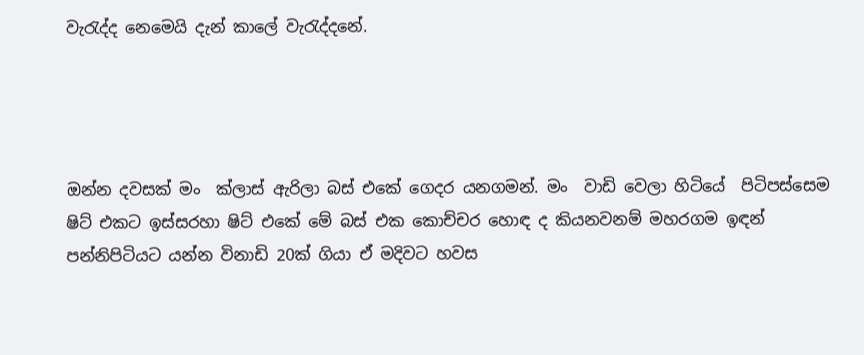වැරැද්ද නෙමෙයි දැන් කාලේ වැරැද්දනේ.




ඔන්න දවසක් මං  ක්ලාස් ඇරිලා බස් එකේ ගෙදර යනගමන්. මං  වාඩි වෙලා හිටියේ  පිටිපස්සෙම ෂිට් එකට ඉස්සරහා ෂිට් එකේ මේ බස් එක කොච්චර හොඳ ද කියනවනම් මහරගම ඉඳන් පන්නිපිටියට යන්න විනාඩි 20ක් ගියා ඒ මදිවට හවස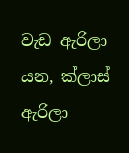වැඩ ඇරිලා යන, ක්ලාස් ඇරිලා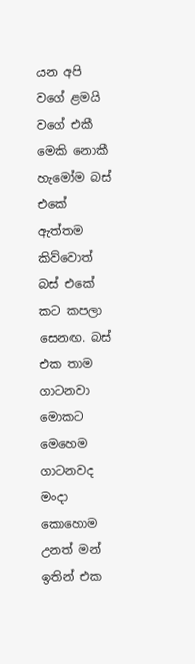යන අපි වගේ ළමයි වගේ එකී මෙකි නොකී හැමෝම බස් එකේ ඇත්තම කිව්වොත් බස් එකේ කට කපලා සෙනඟ. බස් එක තාම ගාටනවා මොකට මෙහෙම ගාටනවද මංදා කොහොම උනත් මන් ඉතින් එක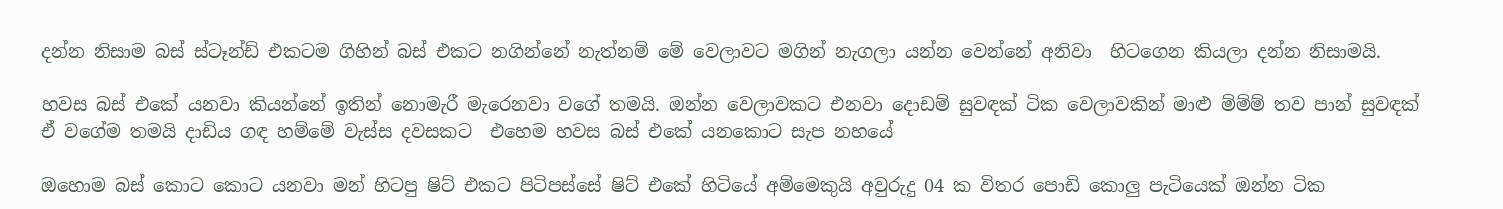දන්න නිසාම බස් ස්ටෑන්ඩ් එකටම ගිහින් බස් එකට නගින්නේ නැත්නම් මේ වෙලාවට මගින් නැගලා යන්න වෙන්නේ අනිවා  හිටගෙන කියලා දන්න නිසාමයි.

හවස බස් එකේ යනවා කියන්නේ ඉතින් නොමැරී මැරෙනවා වගේ තමයි. ඔන්න වෙලාවකට එනවා දොඩම් සුවඳක් ටික වෙලාවකින් මාළු ම්ම්ම් තව පාන් සුවඳක් ඒ වගේම තමයි දාඩිය ගඳ හම්මේ වැස්ස දවසකට  එහෙම හවස බස් එකේ යනකොට සැප නහයේ

ඔහොම බස් කොට කොට යනවා මන් හිටපු ෂිට් එකට පිටිපස්සේ ෂිට් එකේ හිටියේ අම්මෙකුයි අවුරුදු 04 ක විතර පොඩි කොලු පැටියෙක් ඔන්න ටික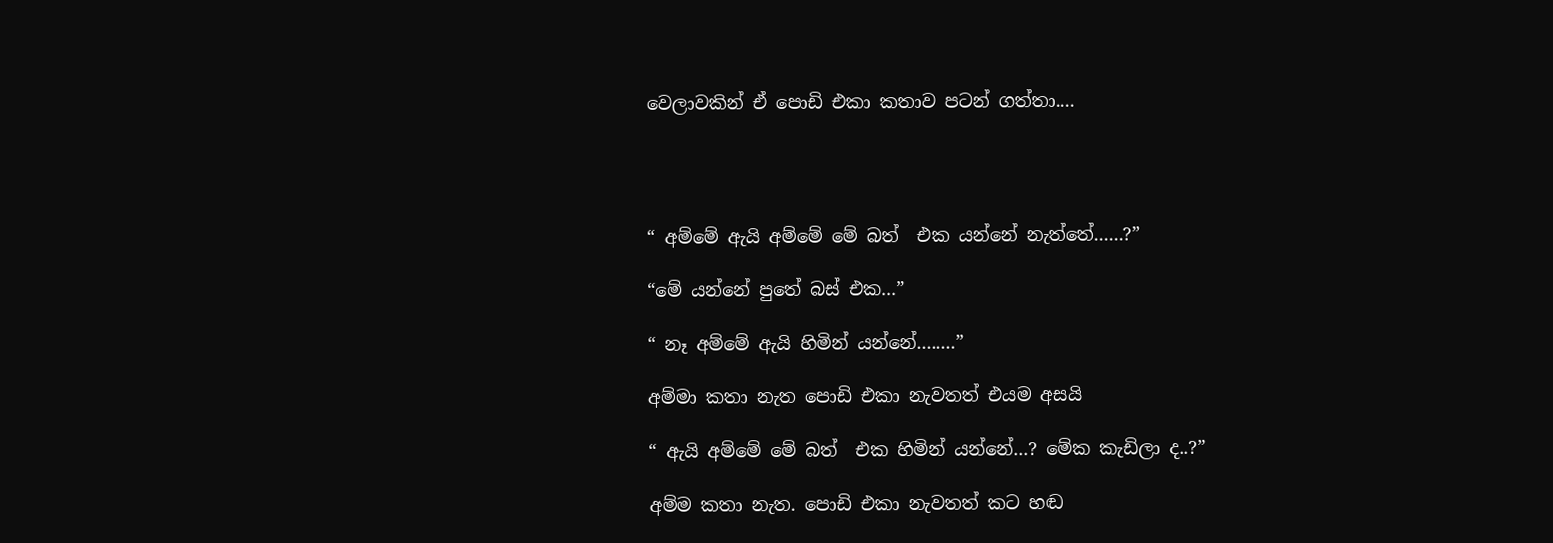වෙලාවකින් ඒ පොඩි එකා කතාව පටන් ගත්තා....




“ අම්මේ ඇයි අම්මේ මේ බත්  එක යන්නේ නැත්තේ......?”

“මේ යන්නේ පුතේ බස් එක...”

“ නෑ අම්මේ ඇයි හිමින් යන්නේ........”

අම්මා කතා නැත පොඩි එකා නැවතත් එයම අසයි

“ ඇයි අම්මේ මේ බත්  එක හිමින් යන්නේ...? මේක කැඩිලා ද..?”

අම්ම කතා නැත. පොඩි එකා නැවතත් කට හඬ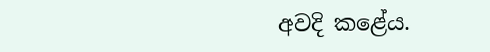අවදි කළේය.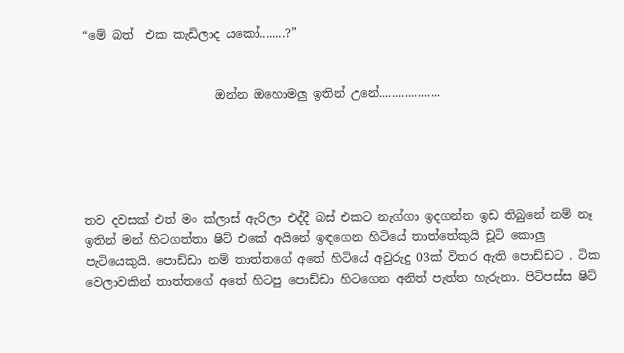“මේ බත්  එක කැඩිලාද යකෝ........?”


                      ඔන්න ඔහොමලු ඉතින් උනේ...................





තව දවසක් එත් මං ක්ලාස් ඇරිලා එද්දී බස් එකට නැග්ගා ඉදගන්න ඉඩ තිබුනේ නම් නෑ ඉතින් මන් හිටගත්තා ෂිට් එකේ අයිනේ ඉඳගෙන හිටියේ තාත්තේකුයි චූටි කොලු පැටියෙකුයි. පොඩ්ඩා නම් තාත්තගේ අතේ හිටියේ අවුරුදු 03ක් විතර ඇති පොඩ්ඩට . ටික වෙලාවකින් තාත්තගේ අතේ හිටපු පොඩ්ඩා හිටගෙන අනිත් පැත්ත හැරුනා. පිටිපස්ස ෂිට්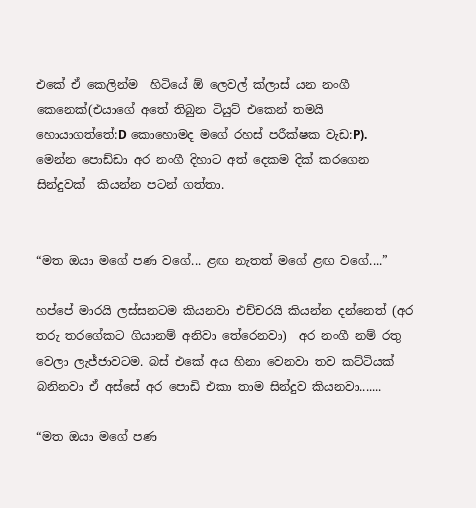එකේ ඒ කෙලින්ම  හිටියේ ඕ ලෙවල් ක්ලාස් යන නංගී කෙනෙක්(එයාගේ අතේ තිබුන ටියුට් එකෙන් තමයි හොයාගත්තේ:D කොහොමද මගේ රහස් පරීක්ෂක වැඩ:P). මෙන්න පොඩ්ඩා අර නංගී දිහාට අත් දෙකම දික් කරගෙන සින්දුවක්  කියන්න පටන් ගත්තා.


“මත ඔයා මගේ පණ වගේ... ළඟ නැතත් මගේ ළඟ වගේ....”

හප්පේ මාරයි ලස්සනටම කියනවා එච්චරයි කියන්න දන්නෙත් (අර තරු තරගේකට ගියානම් අනිවා තේරෙනවා)  අර නංගී නම් රතු වෙලා ලැජ්ජාවටම. බස් එකේ අය හිනා වෙනවා තව කට්ටියක් බනිනවා ඒ අස්සේ අර පොඩි එකා තාම සින්දුව කියනවා.......

“මත ඔයා මගේ පණ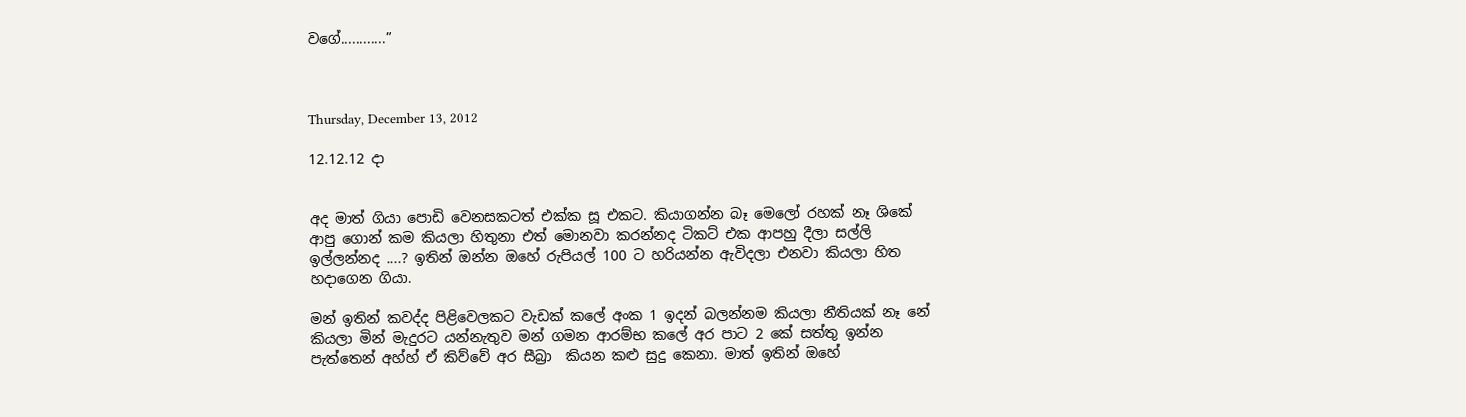වගේ............”



Thursday, December 13, 2012

12.12.12 දා


අද මාත් ගියා පොඩි වෙනසකටත් එක්ක සූ එකට. කියාගන්න බෑ මෙලෝ රහක් නෑ ශිකේ ආපු ගොන් කම කියලා හිතුනා එත් මොනවා කරන්නද ටිකට් එක ආපහු දීලා සල්ලි ඉල්ලන්නද ....? ඉතින් ඔන්න ඔහේ රුපියල් 100 ට හරියන්න ඇවිදලා එනවා කියලා හිත හදාගෙන ගියා.

මන් ඉතින් කවද්ද පිළිවෙලකට වැඩක් කලේ අංක 1 ඉදන් බලන්නම කියලා නීතියක් නෑ නේ කියලා මින් මැදුරට යන්නැතුව මන් ගමන ආරම්භ කලේ අර පාට 2 කේ සත්තු ඉන්න පැත්තෙන් අහ්හ් ඒ කිව්වේ අර සීබ්‍රා  කියන කළු සුදු කෙනා. මාත් ඉතින් ඔහේ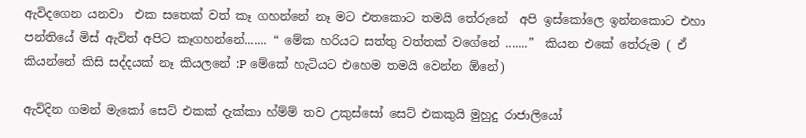ඇවිදගෙන යනවා  එක සතෙක් වත් කෑ ගහන්නේ නෑ මට එතකොට තමයි තේරුනේ  අපි ඉස්කෝලෙ ඉන්නකොට එහා පන්තියේ මිස් ඇවිත් අපිට කෑගහන්නේ....... “ මේක හරියට සත්තු වත්තක් වගේනේ .......”  කියන එකේ තේරුම ( ඒ කියන්නේ කිසි සද්දයක් නෑ කියලනේ :P මේකේ හැටියට එහෙම තමයි වෙන්න ඕනේ)

ඇවිදින ගමන් මැකෝ සෙට් එකක් දැක්කා හ්ම්ම් තව උකුස්සෝ සෙට් එකකුයි මුහුදු රාජාලියෝ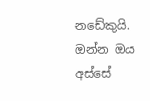නඩේකුයි. ඔන්න ඔය අස්සේ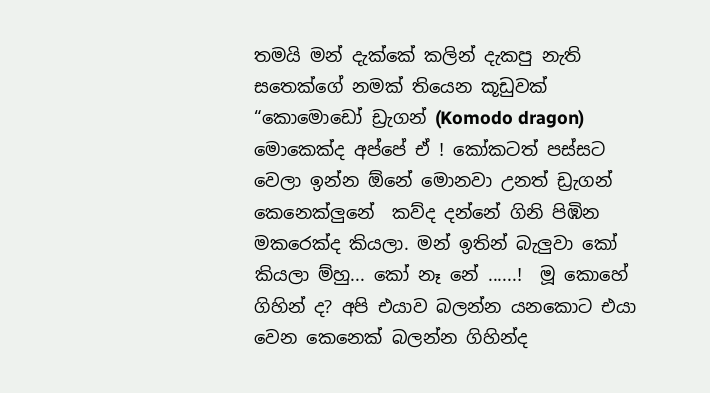තමයි මන් දැක්කේ කලින් දැකපු නැති සතෙක්ගේ නමක් තියෙන කූඩුවක් “කොමොඩෝ ඩ්‍රැගන් (Komodo dragon) මොකෙක්ද අප්පේ ඒ ! කෝකටත් පස්සට වෙලා ඉන්න ඕනේ මොනවා උනත් ඩ්‍රැගන් කෙනෙක්ලුනේ  කව්ද දන්නේ ගිනි පිඹින මකරෙක්ද කියලා. මන් ඉතින් බැලුවා කෝ කියලා ම්හු... කෝ නෑ නේ ......!  මූ කොහේ ගිහින් ද? අපි එයාව බලන්න යනකොට එයා වෙන කෙනෙක් බලන්න ගිහින්ද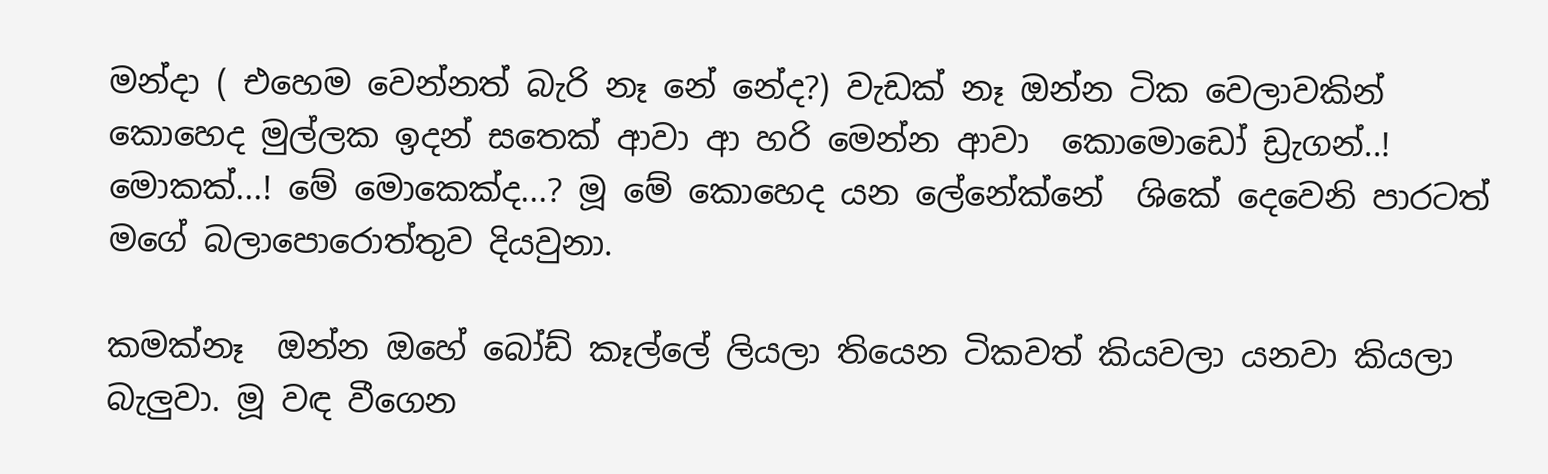මන්දා ( එහෙම වෙන්නත් බැරි නෑ නේ නේද?) වැඩක් නෑ ඔන්න ටික වෙලාවකින් කොහෙද මුල්ලක ඉදන් සතෙක් ආවා ආ හරි මෙන්න ආවා  කොමොඩෝ ඩ්‍රැගන්..! මොකක්...! මේ මොකෙක්ද...? මූ මේ කොහෙද යන ලේනේක්නේ  ශිකේ දෙවෙනි පාරටත් මගේ බලාපොරොත්තුව දියවුනා.

කමක්නෑ  ඔන්න ඔහේ බෝඩ් කෑල්ලේ ලියලා තියෙන ටිකවත් කියවලා යනවා කියලා බැලුවා. මූ වඳ වීගෙන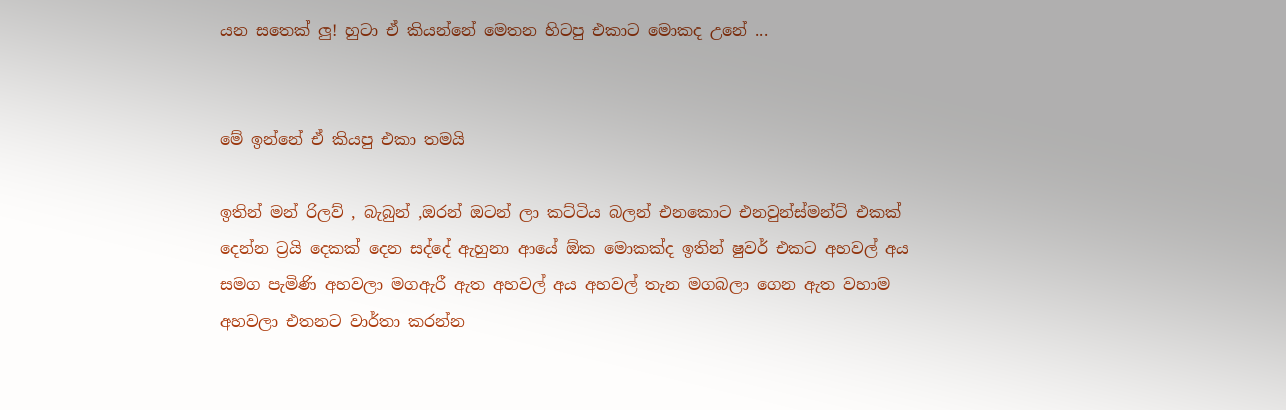යන සතෙක් ලු! හුටා ඒ කියන්නේ මෙතන හිටපු එකාට මොකද උනේ ...


මේ ඉන්නේ ඒ කියපු එකා තමයි

ඉතින් මන් රිලව් , බැබුන් ,ඔරන් ඔටන් ලා කට්ටිය බලන් එනකොට එනවුන්ස්මන්ට් එකක් දෙන්න ට්‍රයි දෙකක් දෙන සද්දේ ඇහුනා ආයේ ඕක මොකක්ද ඉතින් ෂුවර් එකට අහවල් අය සමග පැමිණි අහවලා මගඇරී ඇත අහවල් අය අහවල් තැන මගබලා ගෙන ඇත වහාම අහවලා එතනට වාර්තා කරන්න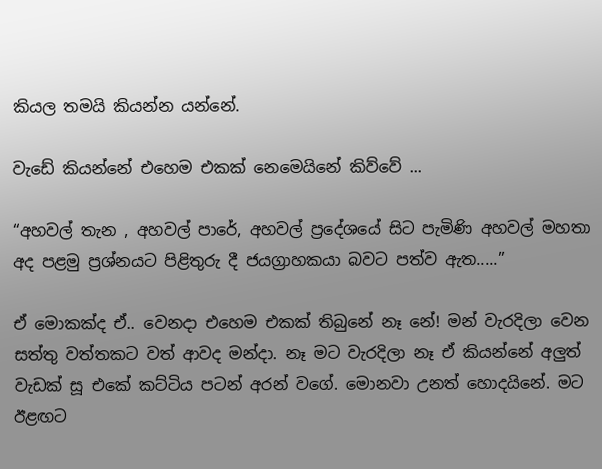කියල තමයි කියන්න යන්නේ.

වැඩේ කියන්නේ එහෙම එකක් නෙමෙයිනේ කිව්වේ ...

“අහවල් තැන , අහවල් පාරේ, අහවල් ප්‍රදේශයේ සිට පැමිණි අහවල් මහතා අද පළමු ප්‍රශ්නයට පිළිතුරු දී ජයග්‍රාහකයා බවට පත්ව ඇත.....”

ඒ මොකක්ද ඒ.. වෙනදා එහෙම එකක් තිබුනේ නෑ නේ! මන් වැරදිලා වෙන සත්තු වත්තකට වත් ආවද මන්දා. නෑ මට වැරදිලා නෑ ඒ කියන්නේ අලුත් වැඩක් සූ එකේ කට්ටිය පටන් අරන් වගේ. මොනවා උනත් හොදයිනේ. මට ඊළඟට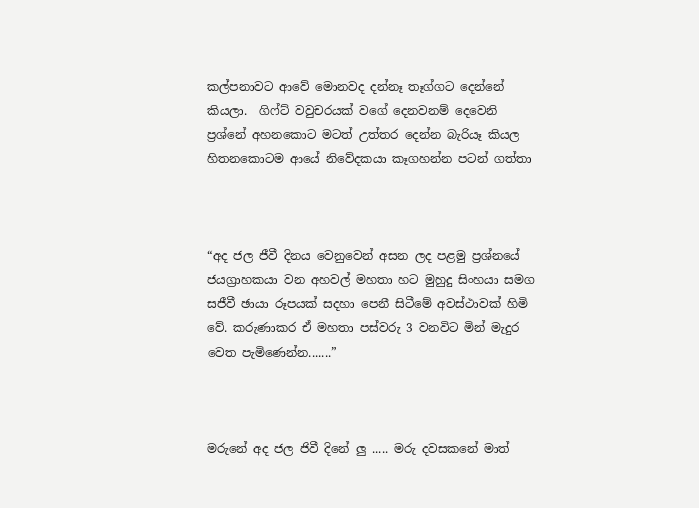කල්පනාවට ආවේ මොනවද දන්නෑ තෑග්ගට දෙන්නේ කියලා.  ගිෆ්ට් වවුචරයක් වගේ දෙනවනම් දෙවෙනි ප්‍රශ්නේ අහනකොට මටත් උත්තර දෙන්න බැරියෑ කියල හිතනකොටම ආයේ නිවේදකයා කෑගහන්න පටන් ගත්තා



“අද ජල ජීවී දිනය වෙනුවෙන් අසන ලද පළමු ප්‍රශ්නයේ ජයග්‍රාහකයා වන අහවල් මහතා හට මුහුදු සිංහයා සමග සජීවී ඡායා රූපයක් සදහා පෙනී සිටීමේ අවස්ථාවක් හිමි වේ. කරුණාකර ඒ මහතා පස්වරු 3 වනවිට මින් මැදුර වෙත පැමිණෙන්න.......”



මරුනේ අද ජල ජිවී දිනේ ලු ..... මරු දවසකනේ මාත්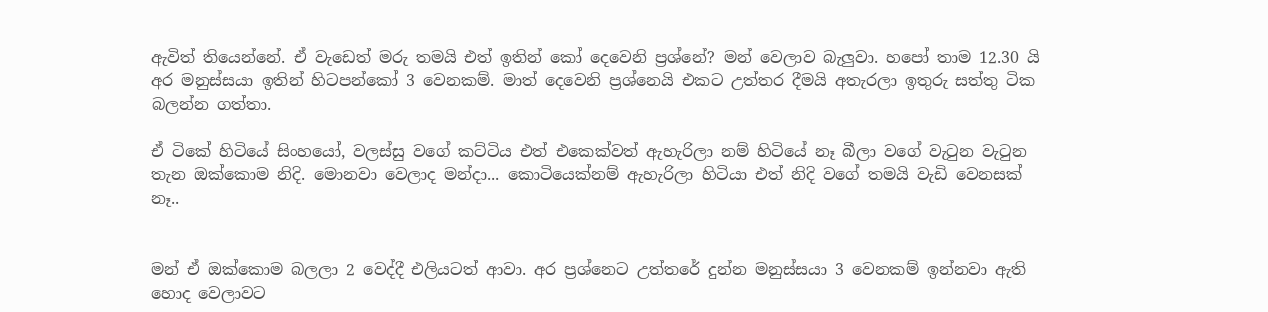ඇවිත් තියෙන්නේ. ඒ වැඩෙත් මරු තමයි එත් ඉතින් කෝ දෙවෙනි ප්‍රශ්නේ? මන් වෙලාව බැලුවා. හපෝ තාම 12.30 යි අර මනුස්සයා ඉතින් හිටපන්කෝ 3 වෙනකම්. මාත් දෙවෙනි ප්‍රශ්නෙයි එකට උත්තර දීමයි අතැරලා ඉතුරු සත්තු ටික බලන්න ගත්තා.

ඒ ටිකේ හිටියේ සිංහයෝ, වලස්සු වගේ කට්ටිය එත් එකෙක්වත් ඇහැරිලා නම් හිටියේ නෑ බීලා වගේ වැටුන වැටුන තැන ඔක්කොම නිදි. මොනවා වෙලාද මන්දා... කොටියෙක්නම් ඇහැරිලා හිටියා එත් නිදි වගේ තමයි වැඩි වෙනසක් නෑ..


මන් ඒ ඔක්කොම බලලා 2 වෙද්දී එලියටත් ආවා. අර ප්‍රශ්නෙට උත්තරේ දුන්න මනුස්සයා 3 වෙනකම් ඉන්නවා ඇති හොද වෙලාවට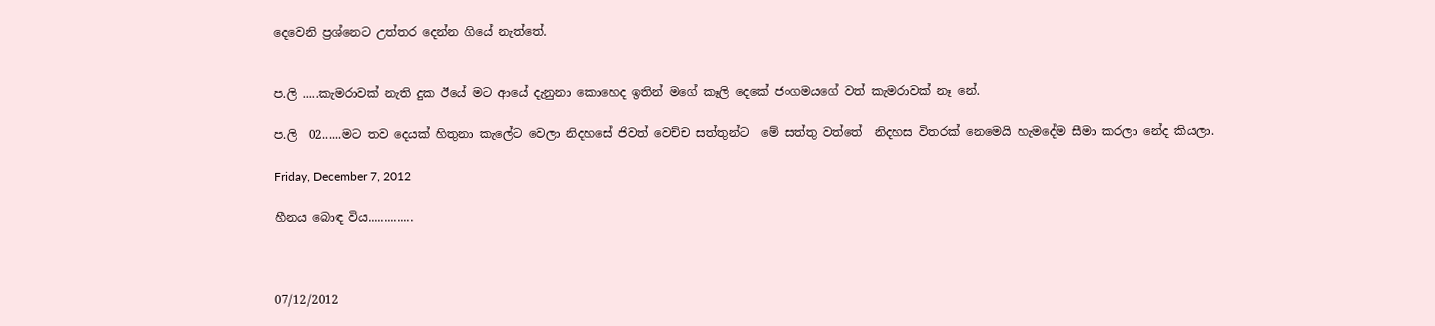දෙවෙනි ප්‍රශ්නෙට උත්තර දෙන්න ගියේ නැත්තේ.


ප.ලි .....කැමරාවක් නැති දුක ඊයේ මට ආයේ දැනුනා කොහෙද ඉතින් මගේ කෑලි දෙකේ ජංගමයගේ වත් කැමරාවක් නෑ නේ.

ප.ලි  02......මට තව දෙයක් හිතුනා කැලේට වෙලා නිදහසේ ජිවත් වෙච්ච සත්තුන්ට  මේ සත්තු වත්තේ  නිදහස විතරක් නෙමෙයි හැමදේම සීමා කරලා නේද කියලා.

Friday, December 7, 2012

හීනය බොඳ විය..............



07/12/2012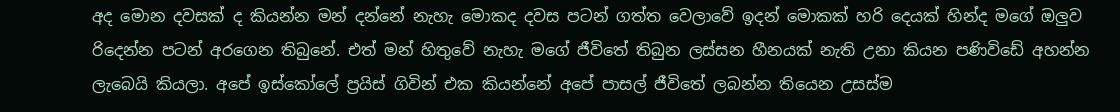අද මොන දවසක් ද කියන්න මන් දන්නේ නැහැ මොකද දවස පටන් ගත්ත වෙලාවේ ඉදන් මොකක් හරි දෙයක් හින්ද මගේ ඔලුව රිදෙන්න පටන් අරගෙන තිබුනේ. එත් මන් හිතුවේ නැහැ මගේ ජීවිතේ තිබුන ලස්සන හීනයක් නැති උනා කියන පණිවිඩේ අහන්න ලැබෙයි කියලා. අපේ ඉස්කෝලේ ප්‍රයිස් ගිවින් එක කියන්නේ අපේ පාසල් ජීවිතේ ලබන්න තියෙන උසස්ම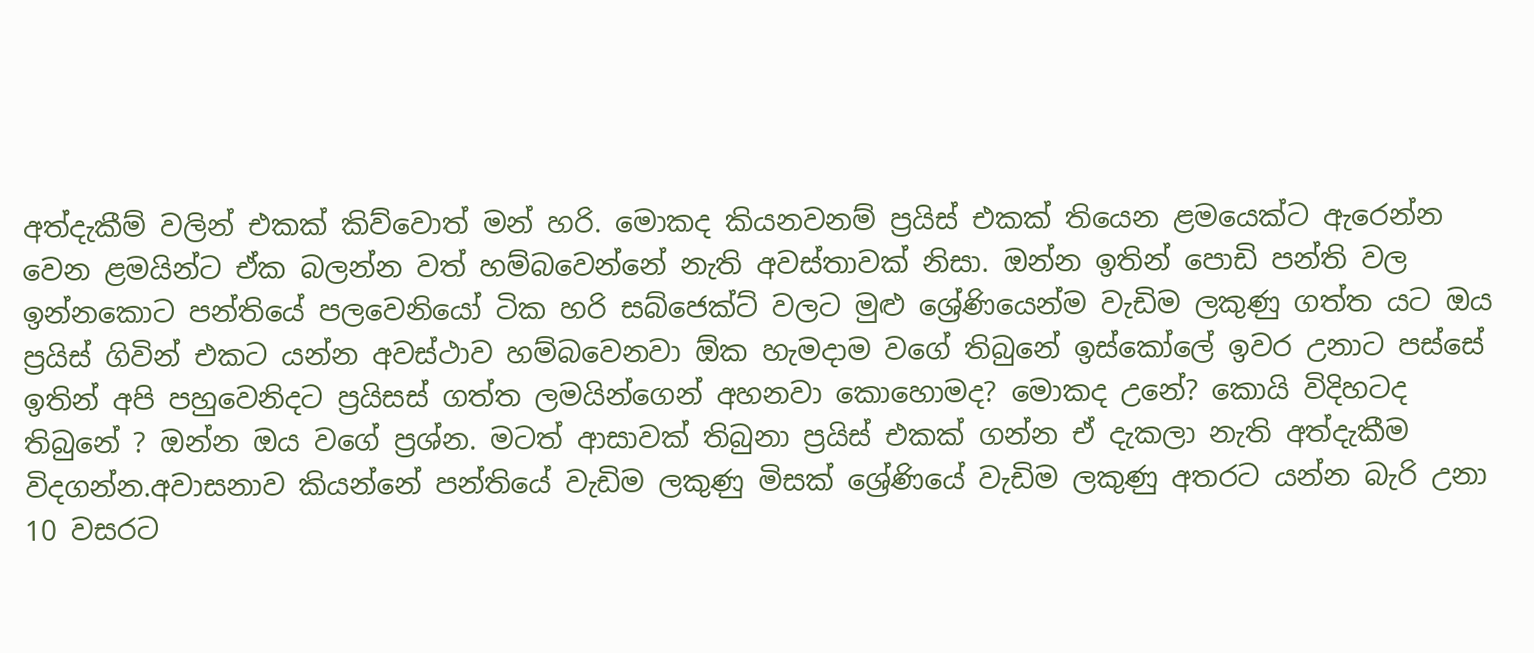අත්දැකීම් වලින් එකක් කිව්වොත් මන් හරි. මොකද කියනවනම් ප්‍රයිස් එකක් තියෙන ළමයෙක්ට ඇරෙන්න වෙන ළමයින්ට ඒක බලන්න වත් හම්බවෙන්නේ නැති අවස්තාවක් නිසා. ඔන්න ඉතින් පොඩි පන්ති වල ඉන්නකොට පන්තියේ පලවෙනියෝ ටික හරි සබ්ජෙක්ට් වලට මුළු ශ්‍රේණියෙන්ම වැඩිම ලකුණු ගත්ත යට ඔය ප්‍රයිස් ගිවින් එකට යන්න අවස්ථාව හම්බවෙනවා ඕක හැමදාම වගේ තිබුනේ ඉස්කෝලේ ඉවර උනාට පස්සේ ඉතින් අපි පහුවෙනිදට ප්‍රයිසස් ගත්ත ලමයින්ගෙන් අහනවා කොහොමද? මොකද උනේ? කොයි විදිහටද තිබුනේ ? ඔන්න ඔය වගේ ප්‍රශ්න. මටත් ආසාවක් තිබුනා ප්‍රයිස් එකක් ගන්න ඒ දැකලා නැති අත්දැකීම විදගන්න.අවාසනාව කියන්නේ පන්තියේ වැඩිම ලකුණු මිසක් ශ්‍රේණියේ වැඩිම ලකුණු අතරට යන්න බැරි උනා 10 වසරට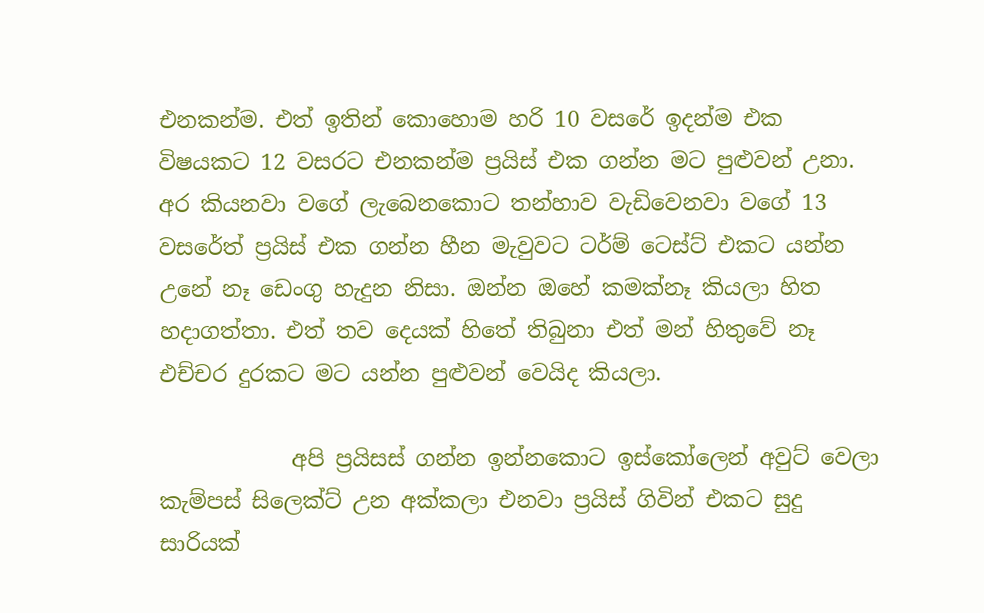එනකන්ම. එත් ඉතින් කොහොම හරි 10 වසරේ ඉදන්ම එක විෂයකට 12 වසරට එනකන්ම ප්‍රයිස් එක ගන්න මට පුළුවන් උනා. අර කියනවා වගේ ලැබෙනකොට තන්හාව වැඩිවෙනවා වගේ 13 වසරේත් ප්‍රයිස් එක ගන්න හීන මැවුවට ටර්ම් ටෙස්ට් එකට යන්න උනේ නෑ ඩෙංගු හැදුන නිසා. ඔන්න ඔහේ කමක්නෑ කියලා හිත හදාගත්තා. එත් තව දෙයක් හිතේ තිබුනා එත් මන් හිතුවේ නෑ එච්චර දුරකට මට යන්න පුළුවන් වෙයිද කියලා.

            අපි ප්‍රයිසස් ගන්න ඉන්නකොට ඉස්කෝලෙන් අවුට් වෙලා කැම්පස් සිලෙක්ට් උන අක්කලා එනවා ප්‍රයිස් ගිවින් එකට සුදු සාරියක්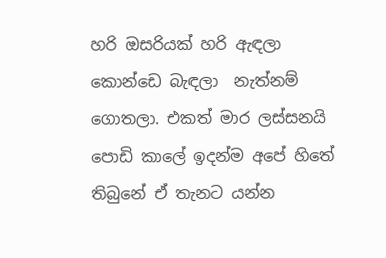හරි ඔසරියක් හරි ඇඳලා කොන්ඩෙ බැඳලා  නැත්නම් ගොතලා. එකත් මාර ලස්සනයි පොඩි කාලේ ඉදන්ම අපේ හිතේ තිබුනේ ඒ තැනට යන්න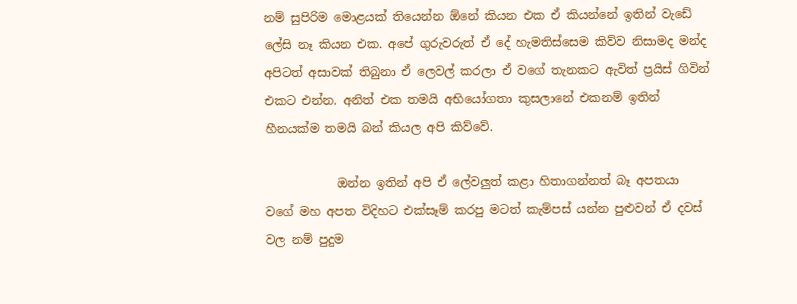නම් සුපිරිම මොළයක් තියෙන්න ඕනේ කියන එක ඒ කියන්නේ ඉතින් වැඩේ ලේසි නෑ කියන එක. අපේ ගුරුවරුත් ඒ දේ හැමතිස්සෙම කිව්ව නිසාමද මන්ද අපිටත් අසාවක් තිබුනා ඒ ලෙවල් කරලා ඒ වගේ තැනකට ඇවිත් ප්‍රයිස් ගිවින් එකට එන්න. අනිත් එක තමයි අභියෝගතා කුසලානේ එකනම් ඉතින් හීනයක්ම තමයි බන් කියල අපි කිව්වේ.

            ඔන්න ඉතින් අපි ඒ ලේවලුත් කළා හිතාගන්නත් බෑ අපතයා වගේ මහ අපත විදිහට එක්සෑම් කරපු මටත් කැම්පස් යන්න පුළුවන් ඒ දවස් වල නම් පුදුම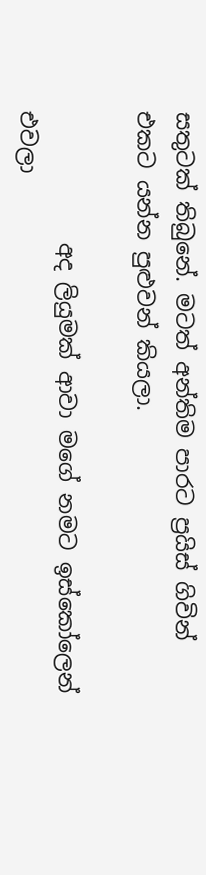සතුටක් තිබුනේ. මටත් අන්තිම පාරට ප්‍රයිස් ගිවින් එකට යන්න පුළුවන් කියලා.

            අද ලියුමක් ආවා මගේ නමට ඉස්කෝලෙන් එවලා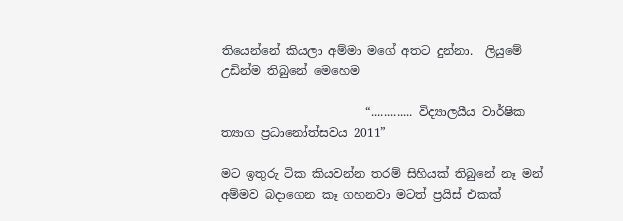තියෙන්නේ කියලා අම්මා මගේ අතට දුන්නා.  ලියුමේ උඩින්ම තිබුනේ මෙහෙම

                        “............. විද්‍යාලයීය වාර්ෂික ත්‍යාග ප්‍රධානෝත්සවය 2011”

මට ඉතුරු ටික කියවන්න තරම් සිහියක් තිබුනේ නෑ මන් අම්මව බදාගෙන කෑ ගහනවා මටත් ප්‍රයිස් එකක්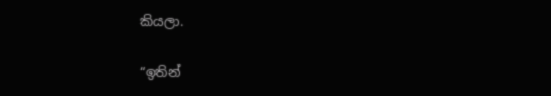කියලා.

“ඉතින්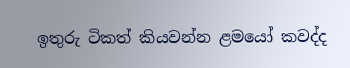ඉතුරු ටිකත් කියවන්න ළමයෝ කවද්ද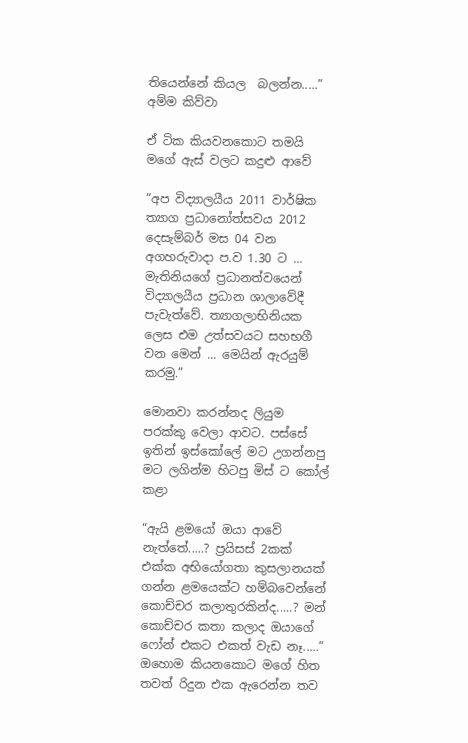තියෙන්නේ කියල  බලන්න.....”   අම්ම කිව්වා

ඒ ටික කියවනකොට තමයි මගේ ඇස් වලට කදුළු ආවේ

“අප විද්‍යාලයීය 2011 වාර්ෂික ත්‍යාග ප්‍රධානෝත්සවය 2012 දෙසැම්බර් මස 04 වන අගහරුවාදා ප.ව 1.30 ට ... මැතිනියගේ ප්‍රධානත්වයෙන් විද්‍යාලයීය ප්‍රධාන ශාලාවේදී පැවැත්වේ. ත්‍යාගලාභිනියක  ලෙස එම උත්සවයට සහභගී වන මෙන් ... මෙයින් ඇරයුම් කරමු.”

මොනවා කරන්නද ලියුම පරක්කු වෙලා ආවට. පස්සේ ඉතින් ඉස්කෝලේ මට උගන්නපු මට ලගින්ම හිටපු මිස් ට කෝල් කළා

“ඇයි ළමයෝ ඔයා ආවේ නැත්තේ.....? ප්‍රයිසස් 2කක් එක්ක අභියෝගතා කුසලානයක් ගන්න ළමයෙක්ට හම්බවෙන්නේ කොච්චර කලාතුරකින්ද.....? මන් කොච්චර කතා කලාද ඔයාගේ ෆෝන් එකට එකත් වැඩ නෑ.....”
ඔහොම කියනකොට මගේ හිත තවත් රිදුන එක ඇරෙන්න තව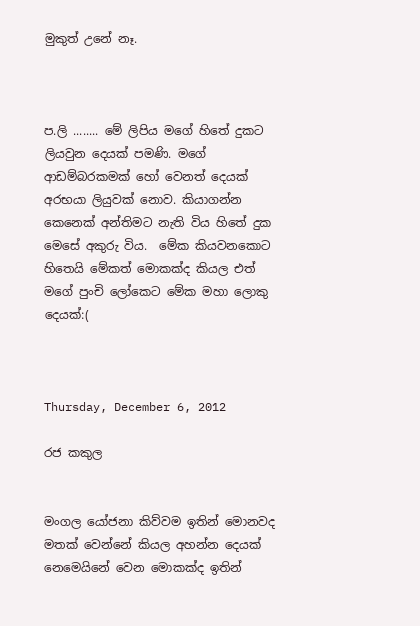මුකුත් උනේ නෑ.



ප.ලි ........ මේ ලිපිය මගේ හිතේ දුකට ලියවුන දෙයක් පමණි. මගේ ආඩම්බරකමක් හෝ වෙනත් දෙයක් අරභයා ලියුවක් නොව. කියාගන්න කෙනෙක් අන්තිමට නැති විය හිතේ දුක මෙසේ අකුරු විය.  මේක කියවනකොට හිතෙයි මේකත් මොකක්ද කියල එත් මගේ පුංචි ලෝකෙට මේක මහා ලොකු දෙයක්:(



Thursday, December 6, 2012

රජ කකුල


මංගල යෝජනා කිව්වම ඉතින් මොනවද මතක් වෙන්නේ කියල අහන්න දෙයක් නෙමෙයිනේ වෙන මොකක්ද ඉතින්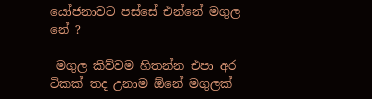යෝජනාවට පස්සේ එන්නේ මගුල නේ ?

 මගුල කිව්වම හිතන්න එපා අර ටිකක් තද උනාම ඕනේ මගුලක්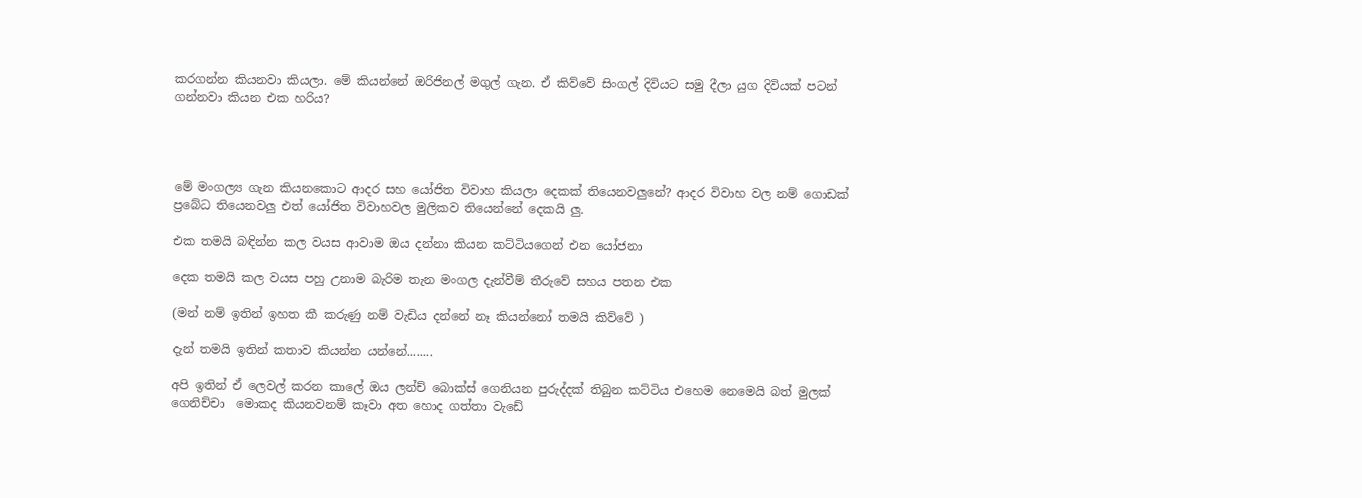කරගන්න කියනවා කියලා. මේ කියන්නේ ඔරිජිනල් මගුල් ගැන. ඒ කිව්වේ සිංගල් දිවියට සමු දීලා යුග දිවියක් පටන් ගන්නවා කියන එක හරිය?




මේ මංගල්‍ය ගැන කියනකොට ආදර සහ යෝජිත විවාහ කියලා දෙකක් තියෙනවලුනේ? ආදර විවාහ වල නම් ගොඩක් ප්‍රබේධ තියෙනවලු එත් යෝජිත විවාහවල මුලිකව තියෙන්නේ දෙකයි ලු.

එක තමයි බඳින්න කල වයස ආවාම ඔය දන්නා කියන කට්ටියගෙන් එන යෝජනා

දෙක තමයි කල වයස පහු උනාම බැරිම තැන මංගල දැන්වීම් තීරුවේ සහය පතන එක

(මන් නම් ඉතින් ඉහත කී කරුණු නම් වැඩිය දන්නේ නෑ කියන්නෝ තමයි කිව්වේ )

දැන් තමයි ඉතින් කතාව කියන්න යන්නේ........

අපි ඉතින් ඒ ලෙවල් කරන කාලේ ඔය ලන්ච් බොක්ස් ගෙනියන පුරුද්දක් තිබුන කට්ටිය එහෙම නෙමෙයි බත් මුලක් ගෙනිච්චා  මොකද කියනවනම් කෑවා අත හොද ගත්තා වැඩේ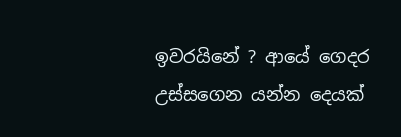ඉවරයිනේ ? ආයේ ගෙදර උස්සගෙන යන්න දෙයක්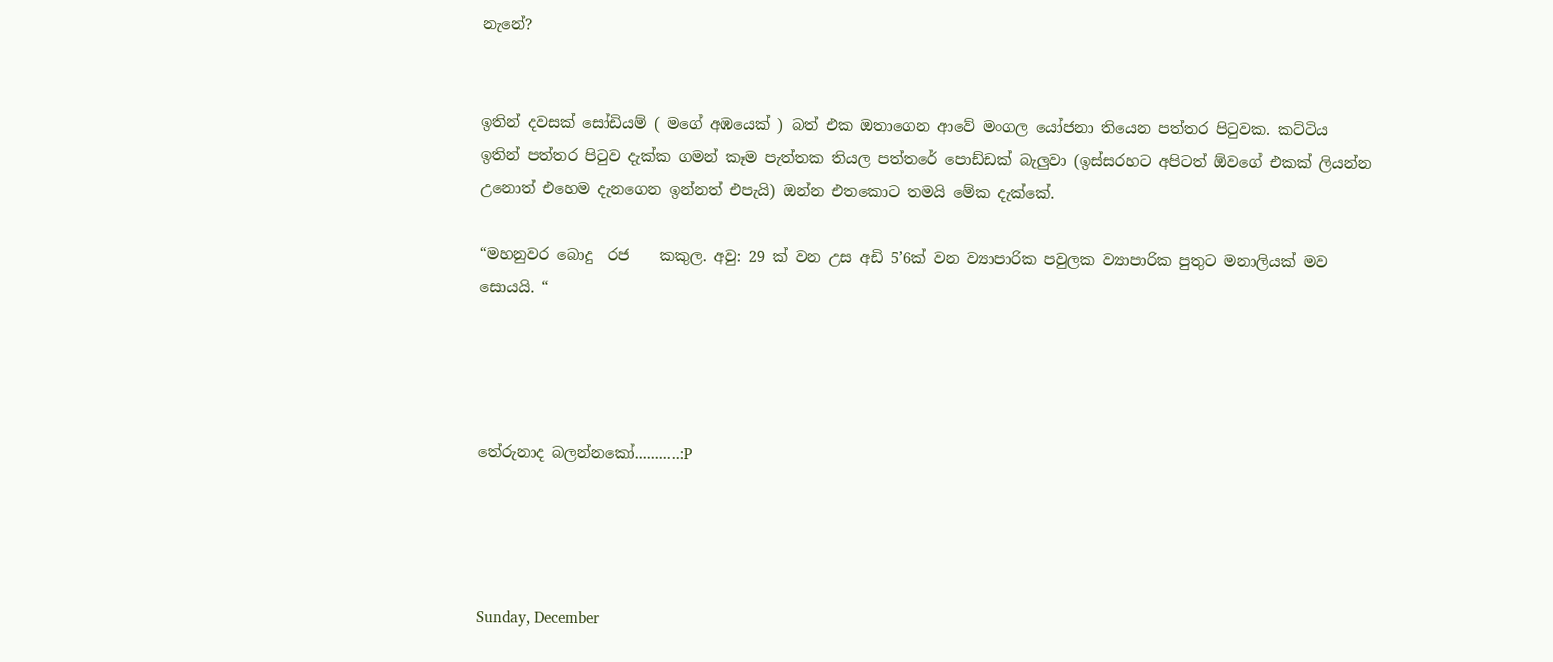නැනේ?


ඉතින් දවසක් සෝඩියම් ( මගේ අඹයෙක් ) බත් එක ඔතාගෙන ආවේ මංගල යෝජනා තියෙන පත්තර පිටුවක. කට්ටිය ඉතින් පත්තර පිටුව දැක්ක ගමන් කෑම පැත්තක තියල පත්තරේ පොඩ්ඩක් බැලුවා (ඉස්සරහට අපිටත් ඕවගේ එකක් ලියන්න උනොත් එහෙම දැනගෙන ඉන්නත් එපැයි) ඔන්න එතකොට තමයි මේක දැක්කේ.

“මහනුවර බොදු  රජ    කකුල. අවු: 29 ක් වන උස අඩි 5’6ක් වන ව්‍යාපාරික පවුලක ව්‍යාපාරික පුතුට මනාලියක් මව සොයයි. “




තේරුනාද බලන්නකෝ...........:P




Sunday, December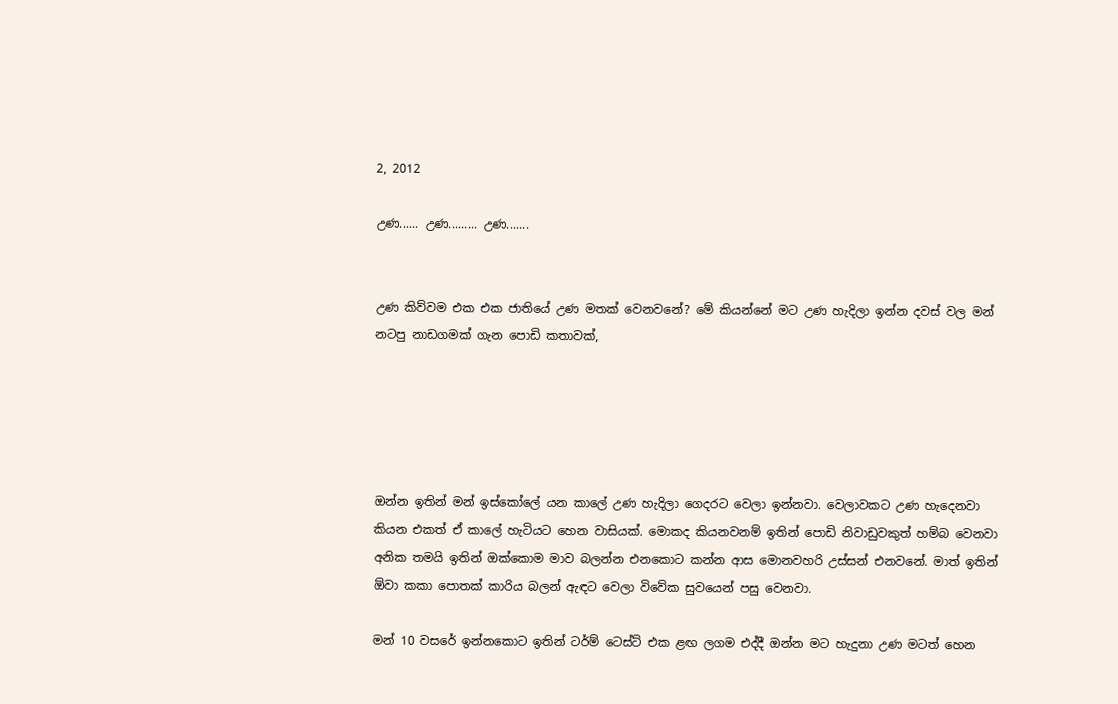2, 2012

උණ...... උණ......... උණ.......


උණ කිව්වම එක එක ජාතියේ උණ මතක් වෙනවනේ? මේ කියන්නේ මට උණ හැදිලා ඉන්න දවස් වල මන් නටපු නාඩගමක් ගැන පොඩි කතාවක්,





ඔන්න ඉතින් මන් ඉස්කෝලේ යන කාලේ උණ හැදිලා ගෙදරට වෙලා ඉන්නවා. වෙලාවකට උණ හැදෙනවා කියන එකත් ඒ කාලේ හැටියට හෙන වාසියක්. මොකද කියනවනම් ඉතින් පොඩි නිවාඩුවකුත් හම්බ වෙනවා අනික තමයි ඉතින් ඔක්කොම මාව බලන්න එනකොට කන්න ආස මොනවහරි උස්සන් එනවනේ. මාත් ඉතින් ඕවා කකා පොතක් කාරිය බලන් ඇඳට වෙලා විවේක සුවයෙන් පසු වෙනවා.

මන් 10 වසරේ ඉන්නකොට ඉතින් ටර්ම් ටෙස්ට් එක ළඟ ලගම එද්දී ඔන්න මට හැදුනා උණ මටත් හෙන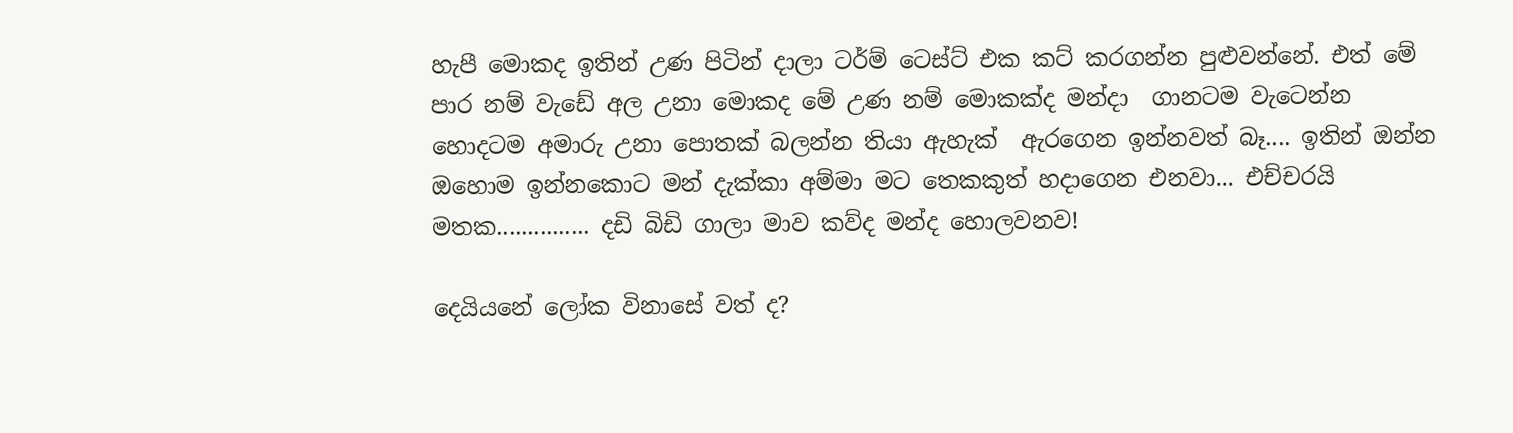හැපී මොකද ඉතින් උණ පිටින් දාලා ටර්ම් ටෙස්ට් එක කට් කරගන්න පුළුවන්නේ. එත් මේ පාර නම් වැඩේ අල උනා මොකද මේ උණ නම් මොකක්ද මන්දා  ගානටම වැටෙන්න හොදටම අමාරු උනා පොතක් බලන්න තියා ඇහැක්  ඇරගෙන ඉන්නවත් බෑ.... ඉතින් ඔන්න ඔහොම ඉන්නකොට මන් දැක්කා අම්මා මට තෙකකුත් හදාගෙන එනවා... එච්චරයි  මතක............... දඩි බිඩි ගාලා මාව කව්ද මන්ද හොලවනව!

දෙයියනේ ලෝක විනාසේ වත් ද?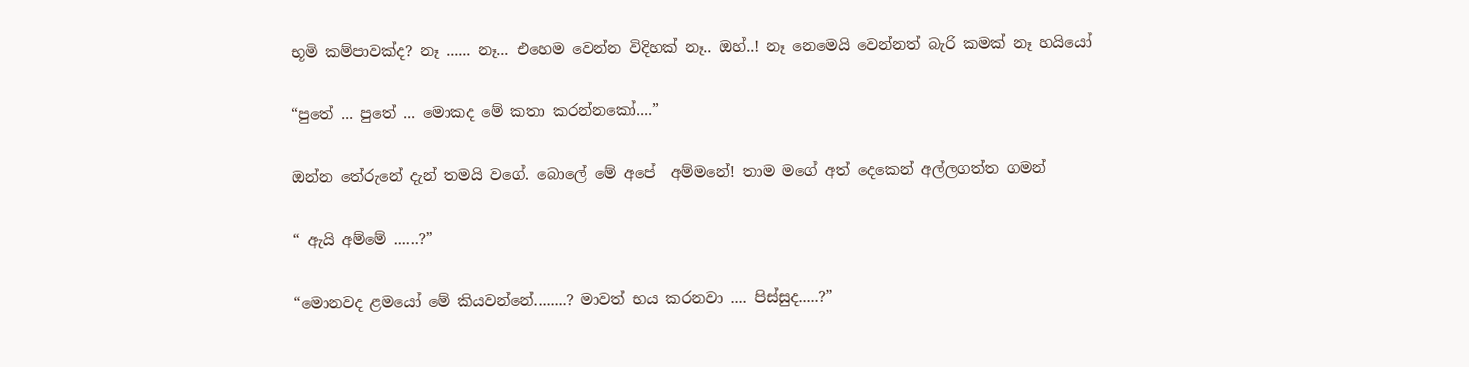භූමි කම්පාවක්ද? නෑ ...... නෑ... එහෙම වෙන්න විදිහක් නෑ.. ඔහ්..! නෑ නෙමෙයි වෙන්නත් බැරි කමක් නෑ හයියෝ

“පුතේ ... පුතේ ... මොකද මේ කතා කරන්නකෝ....”

ඔන්න තේරුනේ දැන් තමයි වගේ. බොලේ මේ අපේ  අම්මනේ! තාම මගේ අත් දෙකෙන් අල්ලගත්ත ගමන්

“ ඇයි අම්මේ ......?”

“මොනවද ළමයෝ මේ කියවන්නේ........? මාවත් භය කරනවා .... පිස්සුද.....?”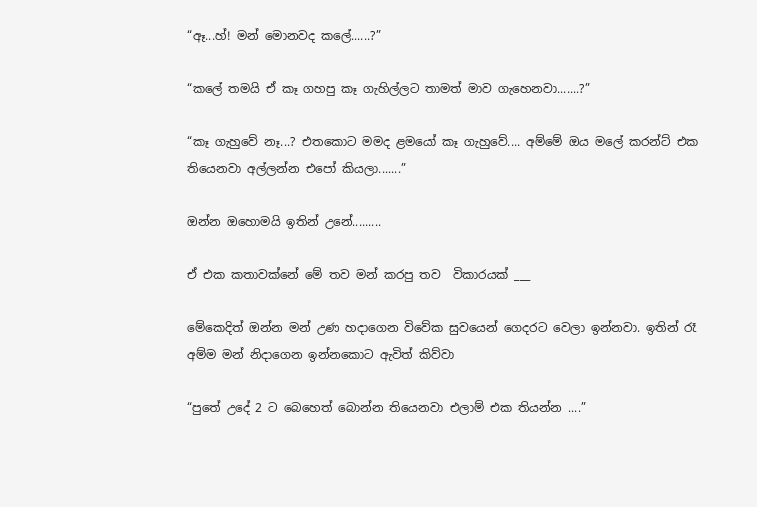“ඈ...හ්! මන් මොනවද කලේ......?”

“කලේ තමයි ඒ කෑ ගහපු කෑ ගැහිල්ලට තාමත් මාව ගැහෙනවා.......?”

“කෑ ගැහුවේ නෑ...? එතකොට මමද ළමයෝ කෑ ගැහුවේ.... අම්මේ ඔය මලේ කරන්ට් එක තියෙනවා අල්ලන්න එපෝ කියලා.......”

ඔන්න ඔහොමයි ඉතින් උනේ.........

ඒ එක කතාවක්නේ මේ තව මන් කරපු තව  විකාරයක් ___

මේකෙදිත් ඔන්න මන් උණ හදාගෙන විවේක සුවයෙන් ගෙදරට වෙලා ඉන්නවා. ඉතින් රෑ අම්ම මන් නිදාගෙන ඉන්නකොට ඇවිත් කිව්වා

“පුතේ උදේ 2 ට බෙහෙත් බොන්න තියෙනවා එලාම් එක තියන්න ....”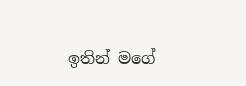ඉතින් මගේ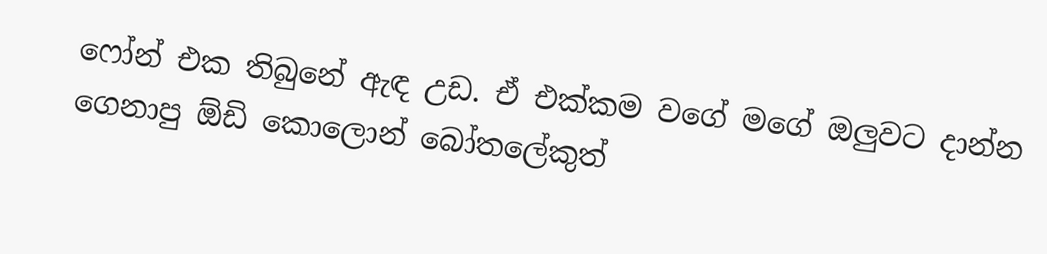ෆෝන් එක තිබුනේ ඇඳ උඩ. ඒ එක්කම වගේ මගේ ඔලුවට දාන්න ගෙනාපු ඕඩි කොලොන් බෝතලේකුත්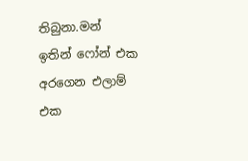තිබුනා.මන් ඉතින් ෆෝන් එක අරගෙන එලාම් එක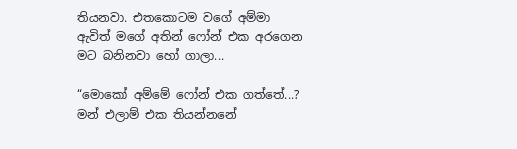තියනවා. එතකොටම වගේ අම්මා ඇවිත් මගේ අතින් ෆෝන් එක අරගෙන මට බනිනවා හෝ ගාලා...

“මොකෝ අම්මේ ෆෝන් එක ගත්තේ...? මන් එලාම් එක තියන්නනේ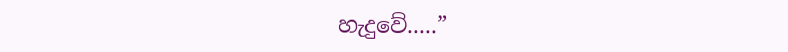හැදුවේ.....”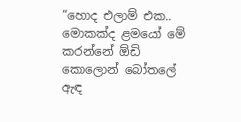“හොද එලාම් එක.. මොකක්ද ළමයෝ මේ කරන්නේ ඕඩි කොලොන් බෝතලේ ඇඳ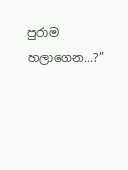පුරාම හලාගෙන...?”